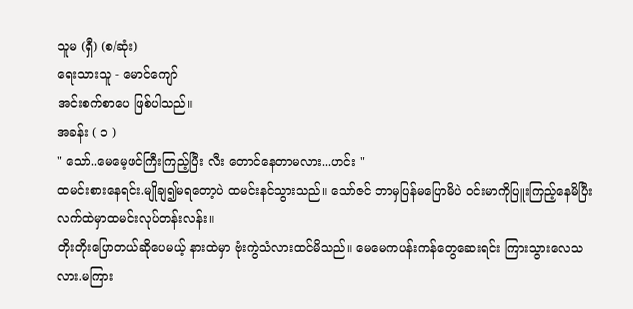သူမ (ရှီ) (စ/ဆုံး)
ရေးသားသူ - မောင်ကျော်
အင်းစက်စာပေ ဖြစ်ပါသည်။
အခန်း ( ၁ )
" သော်..မေမေ့ဖင်ကြီးကြည့်ပြီး လီး တောင်နေတာမလား...ဟင်း "
ထမင်းစားနေရင်း.မျိုချ၍မရတော့ပဲ ထမင်းနင်သွားသည်။ သော်ဇင် ဘာမှပြန်မပြောမိပဲ ဝင်းမာကိုပြူးကြည့်နေမိပြီး လက်ထဲမှာထမင်းလုပ်တန်းလန်း။
တိုးတိုးပြောတယ်ဆိုပေမယ့် နားထဲမှာ ဗုံးကွဲသံလားထင်မိသည်။ မေမေကပန်းကန်တွေဆေးရင်း ကြားသွားလေသလား.မကြား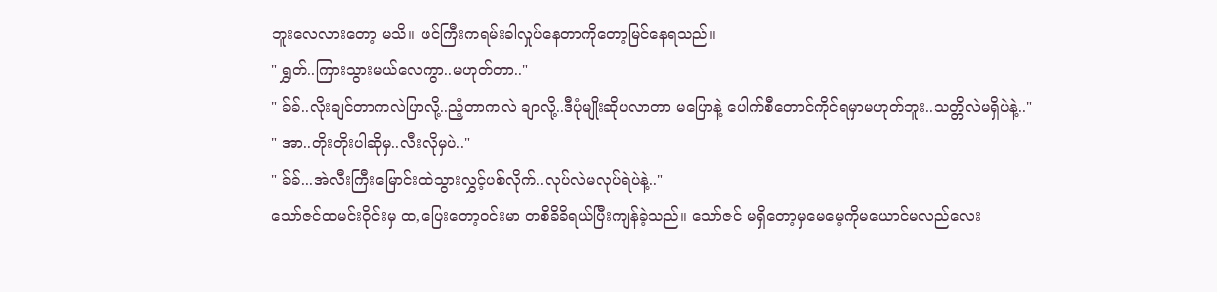ဘူးလေလားတော့ မသိ။ ဖင်ကြီးကရမ်းခါလှုပ်နေတာကိုတော့မြင်နေရသည်။
" ရွှတ်..ကြားသွားမယ်လေကွာ..မဟုတ်တာ.."
" ခ်ခ်..လိုးချင်တာကလဲပြာလို့..ညံ့တာကလဲ ချာလို့..ဒီပုံမျိုးဆိုပလာတာ မပြောနဲ့ ပေါက်စီတောင်ကိုင်ရမှာမဟုတ်ဘူး..သတ္တိလဲမရှိပဲနဲ့.."
" အာ..တိုးတိုးပါဆိုမှ..လီးလိုမှပဲ.."
" ခ်ခ်...အဲလီးကြီးမြောင်းထဲသွားလွှင့်ပစ်လိုက်..လုပ်လဲမလုပ်ရဲပဲနဲ့.."
သော်ဇင်ထမင်းဝိုင်းမှ ထ,ပြေးတော့ဝင်းမာ တစိခိခိရယ်ပြီးကျန်ခဲ့သည်။ သော်ဇင် မရှိတော့မှမေမေ့ကိုမယောင်မလည်လေး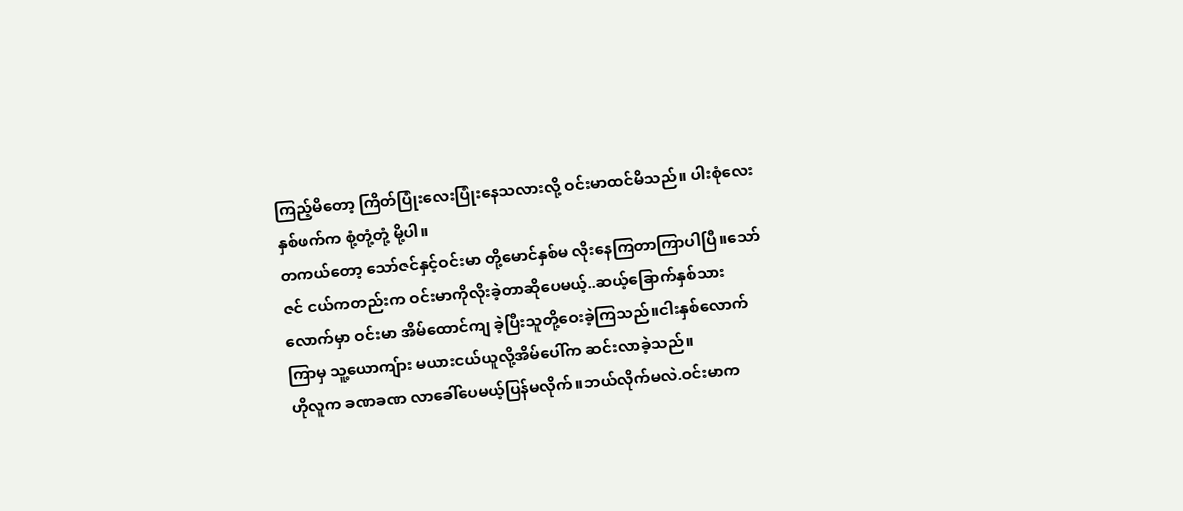ကြည့်မိတော့ ကြိတ်ပြုံးလေးပြုံးနေသလားလို့ ဝင်းမာထင်မိသည်။ ပါးစုံလေးနှစ်ဖက်က စုံ့တုံ့တုံ့ မို့ပါ။
တကယ်တော့ သော်ဇင်နှင့်ဝင်းမာ တို့မောင်နှစ်မ လိုးနေကြတာကြာပါပြီ။သော်ဇင် ငယ်ကတည်းက ဝင်းမာကိုလိုးခဲ့တာဆိုပေမယ့်..ဆယ့်ခြောက်နှစ်သားလောက်မှာ ဝင်းမာ အိမ်ထောင်ကျ ခဲ့ပြီးသူတို့ဝေးခဲ့ကြသည်။ငါးနှစ်လောက်ကြာမှ သူ့ယောကျ်ား မယားငယ်ယူလို့အိမ်ပေါ်က ဆင်းလာခဲ့သည်။
ဟိုလူက ခဏခဏ လာခေါ်ပေမယ့်ပြန်မလိုက်။ဘယ်လိုက်မလဲ.ဝင်းမာက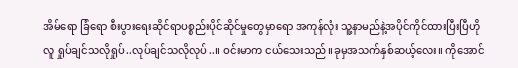အိမ်ရော ခြံရော စီးပွားရေးဆိုင်ရာပစ္စည်းပိုင်ဆိုင်မှုတွေမှာရော အကုန်လုံး သူ့နာမည်နဲ့အပိုင်ကိုင်ထားပြီးပြီဟိုလူ ရှုပ်ချင်သလိုရှုပ်..လုပ်ချင်သလိုလုပ်..။ ဝင်းမာက ငယ်သေးသည်။ခုမှအသက်နှစ်ဆယ့်လေး။ ကိုအောင်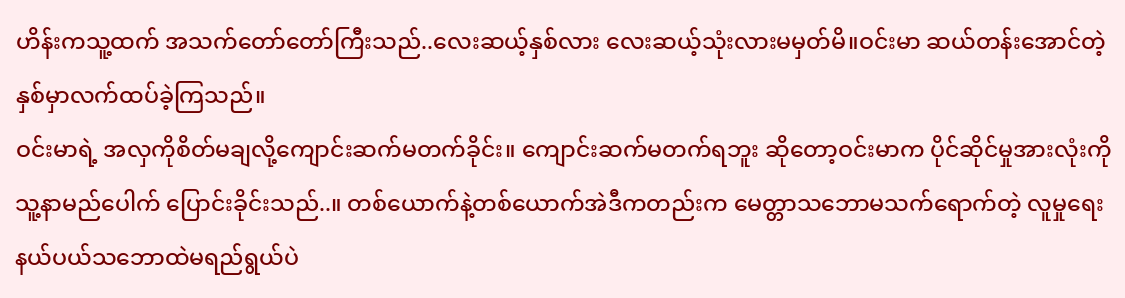ဟိန်းကသူ့ထက် အသက်တော်တော်ကြီးသည်..လေးဆယ့်နှစ်လား လေးဆယ့်သုံးလားမမှတ်မိ။ဝင်းမာ ဆယ်တန်းအောင်တဲ့နှစ်မှာလက်ထပ်ခဲ့ကြသည်။
ဝင်းမာရဲ့ အလှကိုစိတ်မချလို့ကျောင်းဆက်မတက်ခိုင်း။ ကျောင်းဆက်မတက်ရဘူး ဆိုတော့ဝင်းမာက ပိုင်ဆိုင်မှုအားလုံးကို သူ့နာမည်ပေါက် ပြောင်းခိုင်းသည်..။ တစ်ယောက်နဲ့တစ်ယောက်အဲဒီကတည်းက မေတ္တာသဘောမသက်ရောက်တဲ့ လူမှုရေးနယ်ပယ်သဘောထဲမရည်ရွယ်ပဲ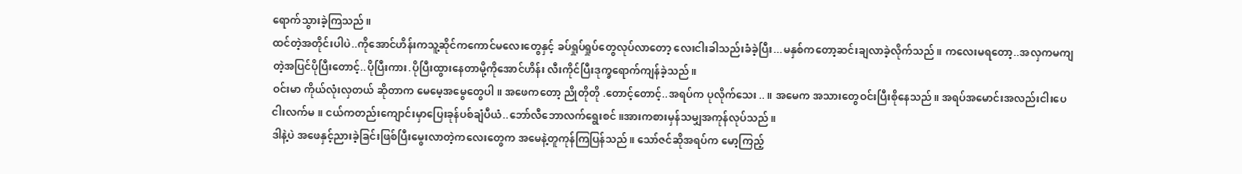ရောက်သွားခဲ့ကြသည်။
ထင်တဲ့အတိုင်းပါပဲ..ကိုအောင်ဟိန်းကသူ့ဆိုင်ကကောင်မလေးတွေနှင့် ခပ်ရှုပ်ရှုပ်တွေလုပ်လာတော့ လေးငါးခါသည်းခံခဲ့ပြီး...မနှစ်ကတော့ဆင်းချလာခဲ့လိုက်သည်။ ကလေးမရတော့..အလှကမကျတဲ့အပြင်ပိုပြီးတောင့်..ပိုပြီးကား.ပိုပြီးထွားနေတာမို့ကိုအောင်ဟိန်း လီးကိုင်ပြီးဒုက္ခရောက်ကျန်ခဲ့သည်။
ဝင်းမာ ကိုယ်လုံးလှတယ် ဆိုတာက မေမေ့အမွေတွေပါ။ အဖေကတော့ ညိုတိုတို .တောင့်တောင့်..အရပ်က ပုလိုက်သေး..။ အမေက အသားတွေဝင်းပြီးစိုနေသည်။ အရပ်အမောင်းအလည်းငါးပေငါးလက်မ။ ငယ်ကတည်းကျောင်းမှာပြေးခုန်ပစ်ချံပီယံ..ဘော်လီဘောလက်ရွေးစင်။အားကစားမှန်သမျှအကုန်လုပ်သည်။
ဒါနဲ့ပဲ အဖေနှင့်ညားခဲ့ခြင်းဖြစ်ပြီးမွေးလာတဲ့ကလေးတွေက အမေနဲ့တူကုန်ကြပြန်သည်။ သော်ဇင်ဆိုအရပ်က မော့ကြည့်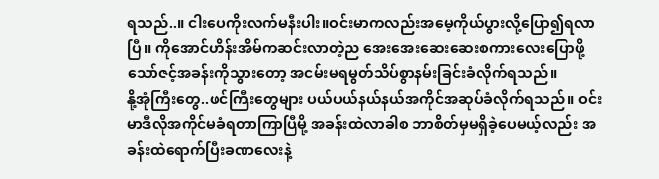ရသည်..။ ငါးပေကိုးလက်မနီးပါး။ဝင်းမာကလည်းအမေ့ကိုယ်ပွားလို့ပြော၍ရလာပြီ။ ကိုအောင်ဟိန်းအိမ်ကဆင်းလာတဲ့ည အေးအေးဆေးဆေးစကားလေးပြောဖို့ သော်ဇင့်အခန်းကိုသွားတော့ အငမ်းမရမွတ်သိပ်စွာနမ်းခြင်းခံလိုက်ရသည်။
နို့အုံကြီးတွေ..ဖင်ကြီးတွေများ ပယ်ပယ်နယ်နယ်အကိုင်အဆုပ်ခံလိုက်ရသည်။ ဝင်းမာဒီလိုအကိုင်မခံရတာကြာပြီမို့ အခန်းထဲလာခါစ ဘာစိတ်မှမရှိခဲ့ပေမယ့်လည်း အခန်းထဲရောက်ပြီးခဏလေးနဲ့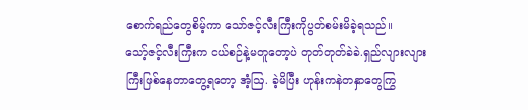စောက်ရည်တွေစိမ့်ကာ သော်ဇင့်လီးကြီးကိုပွတ်စမ်းမိခဲ့ရသည်။
သော့်ဇင့်လီးကြီးက ငယ်စဉ်နဲ့မတူတော့ပဲ တုတ်တုတ်ခဲခဲ.ရှည်လျားလျားကြီးဖြစ်နေတာတွေ့ရတော့ အံ့ဩ. ခဲ့မိပြီး ဟုန်းကနဲတနှာတွေကြွ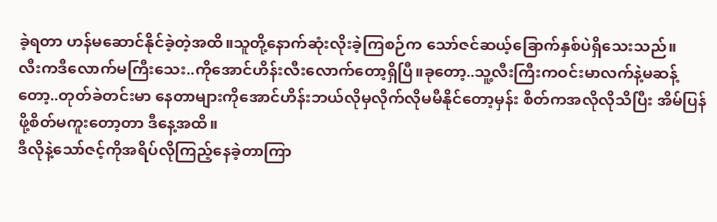ခဲ့ရတာ ဟန်မဆောင်နိုင်ခဲ့တဲ့အထိ။သူတို့နောက်ဆုံးလိုးခဲ့ကြစဉ်က သော်ဇင်ဆယ့်ခြောက်နှစ်ပဲရှိသေးသည်။
လီးကဒီလောက်မကြီးသေး..ကိုအောင်ဟိန်းလီးလောက်တော့ရှိပြီ။ခုတော့..သူ့လီးကြီးကဝင်းမာလက်နဲ့မဆန့်တော့..တုတ်ခဲတင်းမာ နေတာများကိုအောင်ဟိန်းဘယ်လိုမှလိုက်လိုမမီနိုင်တော့မှန်း စိတ်ကအလိုလိုသိပြီး အိမ်ပြန်ဖို့စိတ်မကူးတော့တာ ဒီနေ့အထိ။
ဒီလိုနဲ့သော်ဇင့်ကိုအရိပ်လိုကြည့်နေခဲ့တာကြာ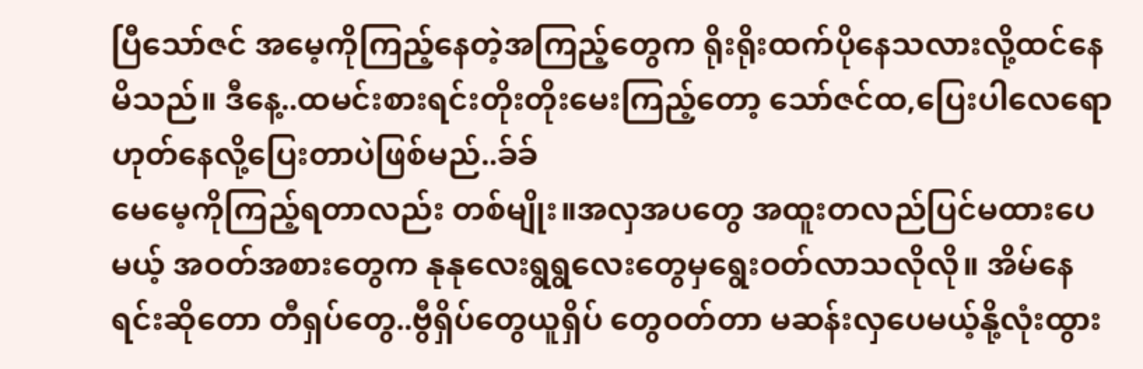ပြီသော်ဇင် အမေ့ကိုကြည့်နေတဲ့အကြည့်တွေက ရိုးရိုးထက်ပိုနေသလားလို့ထင်နေမိသည်။ ဒီနေ့..ထမင်းစားရင်းတိုးတိုးမေးကြည့်တော့ သော်ဇင်ထ,ပြေးပါလေရောဟုတ်နေလို့ပြေးတာပဲဖြစ်မည်..ခ်ခ်
မေမေ့ကိုကြည့်ရတာလည်း တစ်မျိုး။အလှအပတွေ အထူးတလည်ပြင်မထားပေမယ့် အဝတ်အစားတွေက နုနုလေးရွရွလေးတွေမှရွေးဝတ်လာသလိုလို။ အိမ်နေရင်းဆိုတော တီရှပ်တွေ..ဗွီရှိပ်တွေယူရှိပ် တွေဝတ်တာ မဆန်းလှပေမယ့်နို့လုံးထွား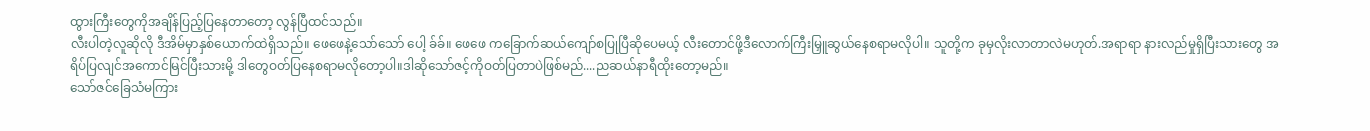ထွားကြီးတွေကိုအချိန်ပြည့်ပြနေတာတော့ လွန်ပြီထင်သည်။
လီးပါတဲ့လူဆိုလို ဒီအိမ်မှာနှစ်ယောက်ထဲရှိသည်။ ဖေဖေနဲ့သော်သော် ပေါ့ ခ်ခ်။ ဖေဖေ ကခြောက်ဆယ်ကျော်စပြုပြီဆိုပေမယ့် လီးတောင်ဖို့ဒီလောက်ကြီးမြှူဆွယ်နေစရာမလိုပါ။ သူတို့က ခုမှလိုးလာတာလဲမဟုတ်.အရာရာ နားလည်မှုရှိပြီးသားတွေ အရိပ်ပြလျင်အကောင်မြင်ပြီးသားမို့ ဒါတွေဝတ်ပြနေစရာမလိုတော့ပါ။ဒါဆိုသော်ဇင့်ကိုဝတ်ပြတာပဲဖြစ်မည်....ညဆယ်နာရီထိုးတော့မည်။
သော်ဇင်ခြေသံမကြား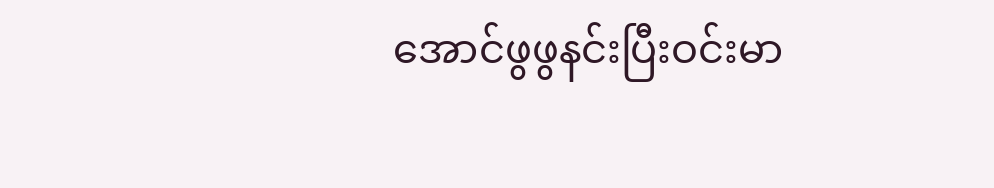အောင်ဖွဖွနင်းပြီးဝင်းမာ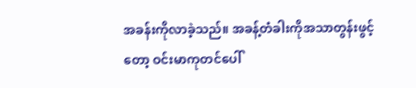အခန်းကိုလာခဲ့သည်။ အခန့်တံခါးကိုအသာတွန်းဖွင့်တော့ ဝင်းမာကုတင်ပေါ်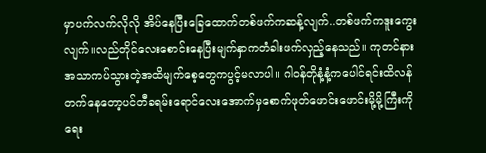မှာပက်လက်လိုလို အိပ်နေပြီးခြေထောက်တစ်ဖက်ကဆန့်လျက်..တစ်ဖက်ကဒူးကွေးလျက်။လည်တိုင်လေးစောင်းနေပြီးမျက်နှာကတံခါးဖက်လှည့်နေသည်။ ကုတင်နားအသာကပ်သွားတဲ့အထိမျက်စေ့တွေကပွင့်မလာပါ။ ဂါဝန်တိုနံ့နံ့ကပေါင်ရင်းထိလန်တက်နေတော့ပင်တီခရမ်းရောင်လေးအောက်မှစောက်ဖုတ်ဖောင်းဖောင်းမို့မို့ကြီးကိုရေး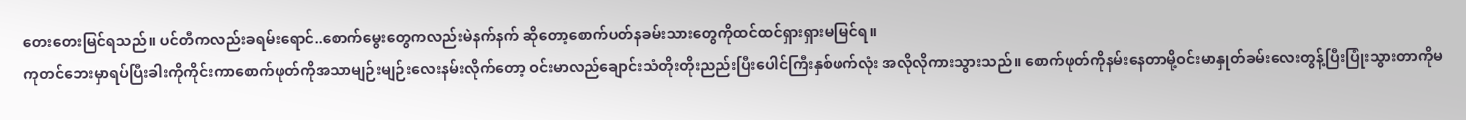တေးတေးမြင်ရသည်။ ပင်တီကလည်းခရမ်းရောင်..စောက်မွေးတွေကလည်းမဲနက်နက် ဆိုတော့စောက်ပတ်နခမ်းသားတွေကိုထင်ထင်ရှားရှားမမြင်ရ။
ကုတင်ဘေးမှာရပ်ပြီးခါးကိုကိုင်းကာစောက်ဖုတ်ကိုအသာမျဉ်းမျဉ်းလေးနမ်းလိုက်တော့ ဝင်းမာလည်ချောင်းသံတိုးတိုးညည်းပြီးပေါင်ကြီးနှစ်ဖက်လုံး အလိုလိုကားသွားသည်။ စောက်ဖုတ်ကိုနမ်းနေတာမို့ဝင်းမာနှုတ်ခမ်းလေးတွန့်ပြီးပြုံးသွားတာကိုမ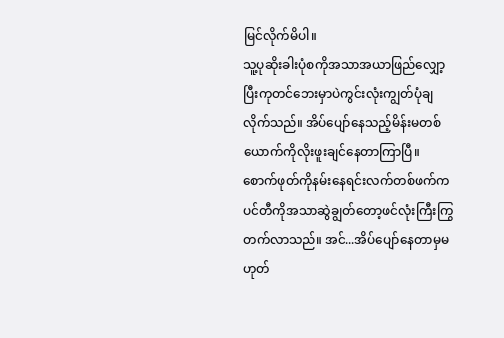မြင်လိုက်မိပါ။
သူ့ပုဆိုးခါးပုံစကိုအသာအယာဖြည်လျှော့ပြီးကုတင်ဘေးမှာပဲကွင်းလုံးကျွတ်ပုံချလိုက်သည်။ အိပ်ပျော်နေသည့်မိန်းမတစ်ယောက်ကိုလိုးဖူးချင်နေတာကြာပြီ။ စောက်ဖုတ်ကိုနမ်းနေရင်းလက်တစ်ဖက်ကပင်တီကိုအသာဆွဲချွတ်တော့ဖင်လုံးကြီးကြွတက်လာသည်။ အင်...အိပ်ပျော်နေတာမှမဟုတ်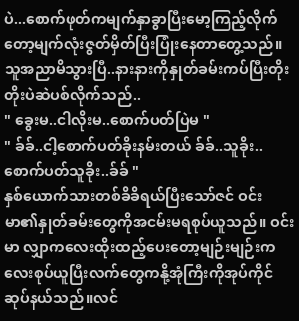ပဲ...စောက်ဖုတ်ကမျက်နှာခွာပြီးမော့ကြည့်လိုက်တော့မျက်လုံးဇွတ်မှိတ်ပြီးပြုံးနေတာတွေ့သည်။
သူအညာမိသွားပြီ..နားနားကိုနှုတ်ခမ်းကပ်ပြီးတိုးတိုးပဲဆဲပစ်လိုက်သည်..
" ခွေးမ..ငါလိုးမ..စောက်ပတ်ပြဲမ "
" ခ်ခ်..ငါ့စောက်ပတ်ခိုးနမ်းတယ် ခ်ခ်..သူခိုး..စောက်ပတ်သူခိုး..ခ်ခ် "
နှစ်ယောက်သားတစ်ခိခိရယ်ပြီးသော်ဇင် ဝင်းမာ၏နှုတ်ခမ်းတွေကိုအငမ်းမရစုပ်ယူသည်။ ဝင်းမာ လျှာကလေးထိုးထည့်ပေးတော့မျဉ်းမျဉ်းကလေးစုပ်ယူပြီးလက်တွေကနို့အုံကြီးကိုအုပ်ကိုင်ဆုပ်နယ်သည်။လင်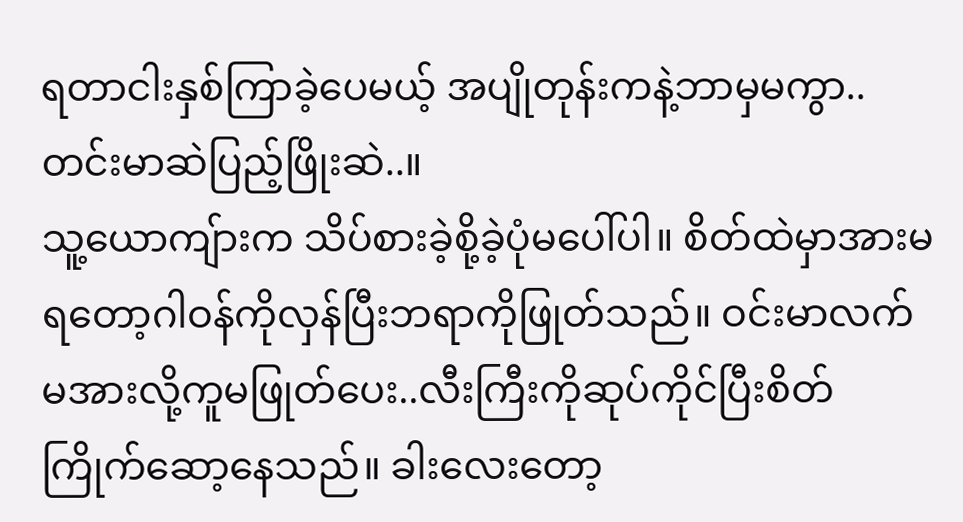ရတာငါးနှစ်ကြာခဲ့ပေမယ့် အပျိုတုန်းကနဲ့ဘာမှမကွာ..တင်းမာဆဲပြည့်ဖြိုးဆဲ..။
သူ့ယောကျ်ားက သိပ်စားခဲ့စို့ခဲ့ပုံမပေါ်ပါ။ စိတ်ထဲမှာအားမရတော့ဂါဝန်ကိုလှန်ပြီးဘရာကိုဖြုတ်သည်။ ဝင်းမာလက်မအားလို့ကူမဖြုတ်ပေး..လီးကြီးကိုဆုပ်ကိုင်ပြီးစိတ်ကြိုက်ဆော့နေသည်။ ခါးလေးတော့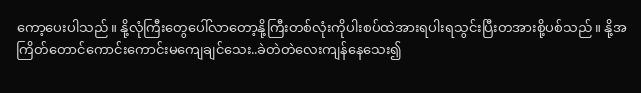ကော့ပေးပါသည်။ နို့လုံကြီးတွေပေါ်လာတော့နို့ကြီးတစ်လုံးကိုပါးစပ်ထဲအားရပါးရသွင်းပြီးတအားစို့ပစ်သည်။ နို့အကြိတ်တောင်ကောင်းကောင်းမကျေချင်သေး..ခဲတဲတဲလေးကျန်နေသေး၍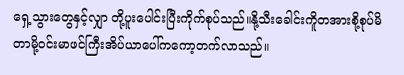ရှေ့သွားတွေနှင့်လျှာ တို့ပူးပေါင်းပြီးကိုက်စုပ်သည်။နို့သီးခေါင်းကိူတအားစို့စုပ်မိတာမို့ဝင်းမာဖင်ကြီးအိပ်ယာပေါ်ကကော့တက်လာသည်။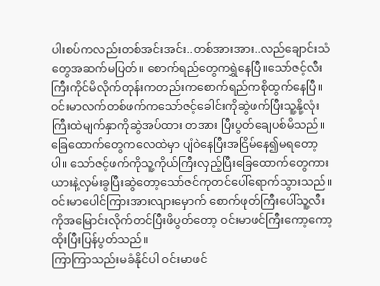ပါးစပ်ကလည်းတစ်အင်းအင်း..တစ်အားအား..လည်ချောင်းသံတွေအဆက်မပြတ်။ စောက်ရည်တွေကရွှဲနေပြီ။သော်ဇင့်လီးကြီးကိုင်မိလိုက်တုန်းကတည်းကစောက်ရည်ကစိုထွက်နေပြီ။ ဝင်းမာလက်တစ်ဖက်ကသော်ဇင့်ခေါင်းကိုဆွဲဖက်ပြီးသူ့နို့လုံးကြီးထဲမျက်နှာကိုဆွဲအပ်ထား တအား ပြီးပွတ်ချေပစ်မိသည်။
ခြေထောက်တွေကလေထဲမှာ ပျံဝဲနေပြီးအငြိမ်နေ၍မရတော့ပါ။ သော်ဇင့်ဖက်ကိုသူ့ကိုယ်ကြီးလှည့်ပြီးခြေထောက်တွေကားယားနဲ့လှမ်းခွပြီးဆွဲတော့သော်ဇင်ကုတင်ပေါ်ရောက်သွားသည်။
ဝင်းမာပေါင်ကြားအားလျားမှောက် စောက်ဖုတ်ကြီးပေါ်သူ့လီးကိုအမြောင်းလိုက်တင်ပြီးဖိပွတ်တော့ ဝင်းမာဖင်ကြီးကော့ကော့ထိုးပြီးပြန်ပွတ်သည်။
ကြာကြာသည်းမခံနိုင်ပါ ဝင်းမာဖင်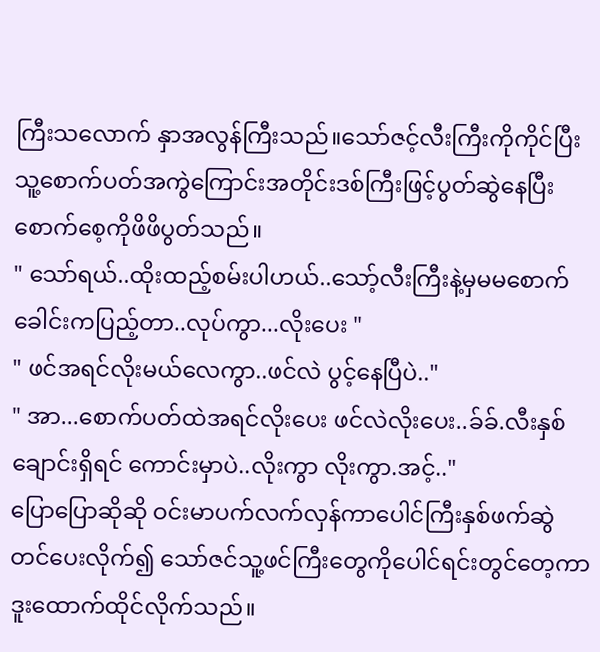ကြီးသလောက် နှာအလွန်ကြီးသည်။သော်ဇင့်လီးကြီးကိုကိုင်ပြီးသူ့စောက်ပတ်အကွဲကြောင်းအတိုင်းဒစ်ကြီးဖြင့်ပွတ်ဆွဲနေပြီးစောက်စေ့ကိုဖိဖိပွတ်သည်။
" သော်ရယ်..ထိုးထည့်စမ်းပါဟယ်..သော့်လီးကြီးနဲ့မှမမစောက်ခေါင်းကပြည့်တာ..လုပ်ကွာ...လိုးပေး "
" ဖင်အရင်လိုးမယ်လေကွာ..ဖင်လဲ ပွင့်နေပြီပဲ.."
" အာ...စောက်ပတ်ထဲအရင်လိုးပေး ဖင်လဲလိုးပေး..ခ်ခ်.လီးနှစ်ချောင်းရှိရင် ကောင်းမှာပဲ..လိုးကွာ လိုးကွာ.အင့်.."
ပြောပြောဆိုဆို ဝင်းမာပက်လက်လှန်ကာပေါင်ကြီးနှစ်ဖက်ဆွဲတင်ပေးလိုက်၍ သော်ဇင်သူ့ဖင်ကြီးတွေကိုပေါင်ရင်းတွင်တေ့ကာဒူးထောက်ထိုင်လိုက်သည်။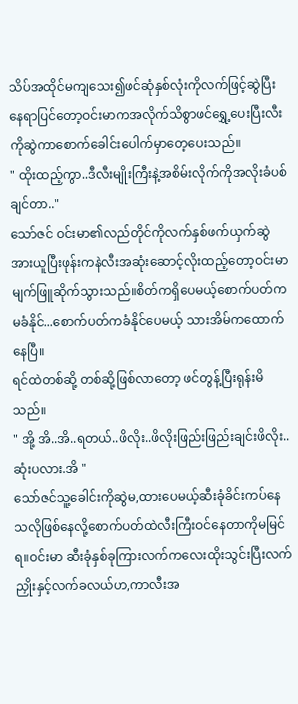သိပ်အထိုင်မကျသေး၍ဖင်ဆုံနှစ်လုံးကိုလက်ဖြင့်ဆွဲပြီးနေရာပြင်တော့ဝင်းမာကအလိုက်သိစွာဖင်ရွှေ့ပေးပြီးလီးကိုဆွဲကာစောက်ခေါင်းပေါက်မှာတေ့ပေးသည်။
" ထိုးထည့်ကွာ..ဒီလီးမျိုးကြီးနဲ့အစိမ်းလိုက်ကိုအလိုးခံပစ်ချင်တာ.."
သော်ဇင် ဝင်းမာ၏လည်တိုင်ကိုလက်နှစ်ဖက်ယှက်ဆွဲအားယူပြီးဖုန်းကနဲလီးအဆုံးဆောင့်လိုးထည့်တော့ဝင်းမာမျက်ဖြူဆိုက်သွားသည်။စိတ်ကရှိပေမယ့်စောက်ပတ်ကမခံနိုင်...စောက်ပတ်ကခံနိုင်ပေမယ့် သားအိမ်ကထောက်နေပြီ။
ရင်ထဲတစ်ဆို့ တစ်ဆို့ဖြစ်လာတော့ ဖင်တွန့်ပြီးရုန်းမိသည်။
" အို့ အိ..အိ..ရတယ်..ဖိလိုး..ဖိလိုးဖြည်းဖြည်းချင်းဖိလိုး..ဆုံးပလား.အိ "
သော်ဇင်သူ့ခေါင်းကိုဆွဲမ,ထားပေမယ့်ဆီးခုံခိင်းကပ်နေသလိုဖြစ်နေလို့စောက်ပတ်ထဲလီးကြီးဝင်နေတာကိုမမြင်ရ။ဝင်းမာ ဆီးခုံနှစ်ခုကြားလက်ကလေးထိုးသွင်းပြီးလက်ညှိုးနှင့်လက်ခလယ်ဟ,ကာလီးအ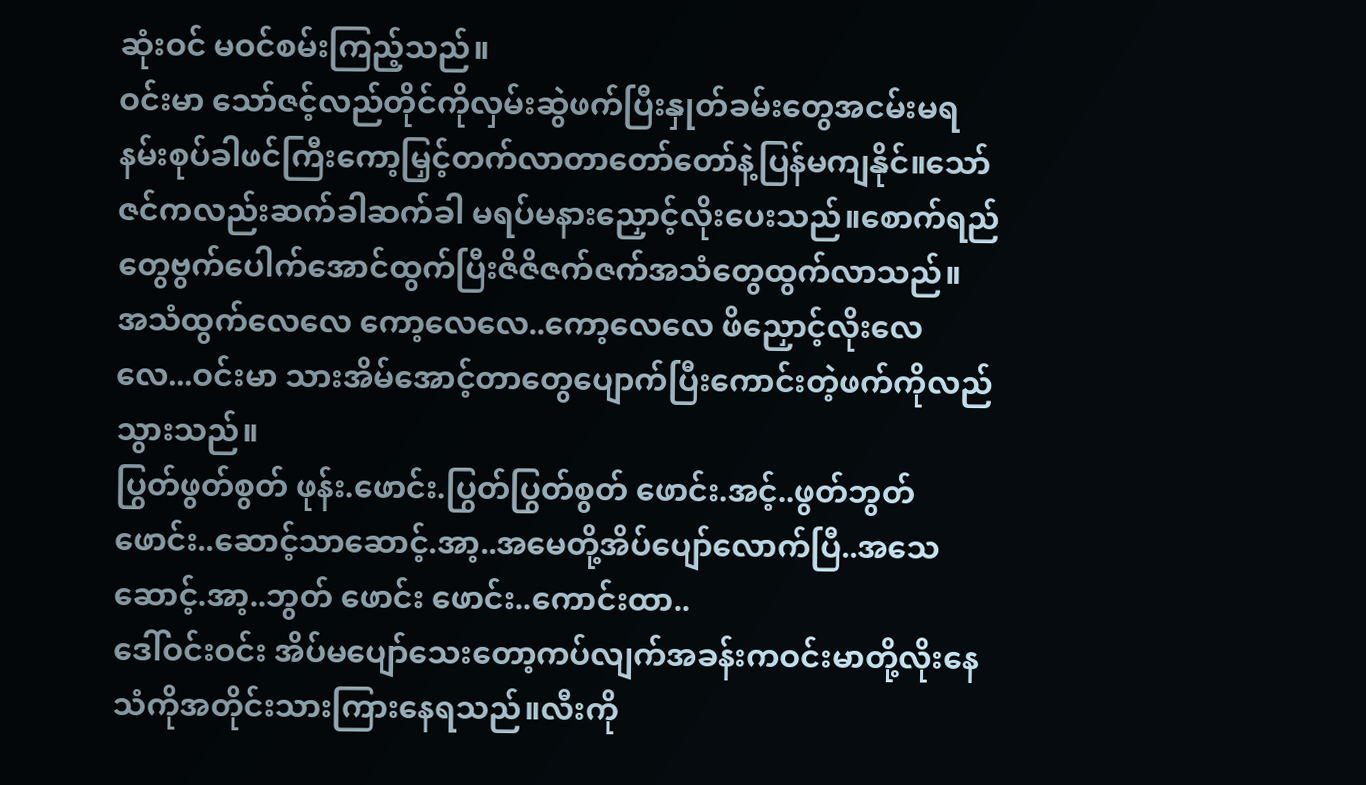ဆုံးဝင် မဝင်စမ်းကြည့်သည်။
ဝင်းမာ သော်ဇင့်လည်တိုင်ကိုလှမ်းဆွဲဖက်ပြီးနှုတ်ခမ်းတွေအငမ်းမရနမ်းစုပ်ခါဖင်ကြီးကော့မြှင့်တက်လာတာတော်တော်နဲ့ပြန်မကျနိုင်။သော်ဇင်ကလည်းဆက်ခါဆက်ခါ မရပ်မနားညှောင့်လိုးပေးသည်။စောက်ရည်တွေဗွက်ပေါက်အောင်ထွက်ပြီးဇိဇိဇက်ဇက်အသံတွေထွက်လာသည်။
အသံထွက်လေလေ ကော့လေလေ..ကော့လေလေ ဖိညှောင့်လိုးလေလေ...ဝင်းမာ သားအိမ်အောင့်တာတွေပျောက်ပြီးကောင်းတဲ့ဖက်ကိုလည်သွားသည်။
ပြွတ်ဖွတ်စွတ် ဖုန်း.ဖောင်း.ပြွတ်ပြွတ်စွတ် ဖောင်း.အင့်..ဖွတ်ဘွတ် ဖောင်း..ဆောင့်သာဆောင့်.အာ့..အမေတို့အိပ်ပျော်လောက်ပြီ..အသေဆောင့်.အာ့..ဘွတ် ဖောင်း ဖောင်း..ကောင်းထာ..
ဒေါ်ဝင်းဝင်း အိပ်မပျော်သေးတော့ကပ်လျက်အခန်းကဝင်းမာတို့လိုးနေသံကိုအတိုင်းသားကြားနေရသည်။လီးကို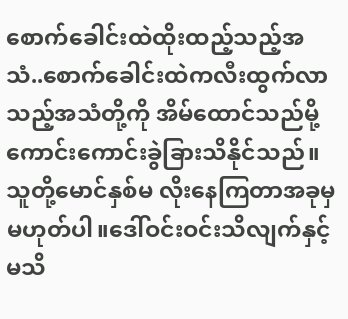စောက်ခေါင်းထဲထိုးထည့်သည့်အသံ..စောက်ခေါင်းထဲကလီးထွက်လာသည့်အသံတို့ကို အိမ်ထောင်သည်မို့ကောင်းကောင်းခွဲခြားသိနိုင်သည်။ သူတို့မောင်နှစ်မ လိုးနေကြတာအခုမှမဟုတ်ပါ။ဒေါ်ဝင်းဝင်းသိလျက်နှင့်မသိ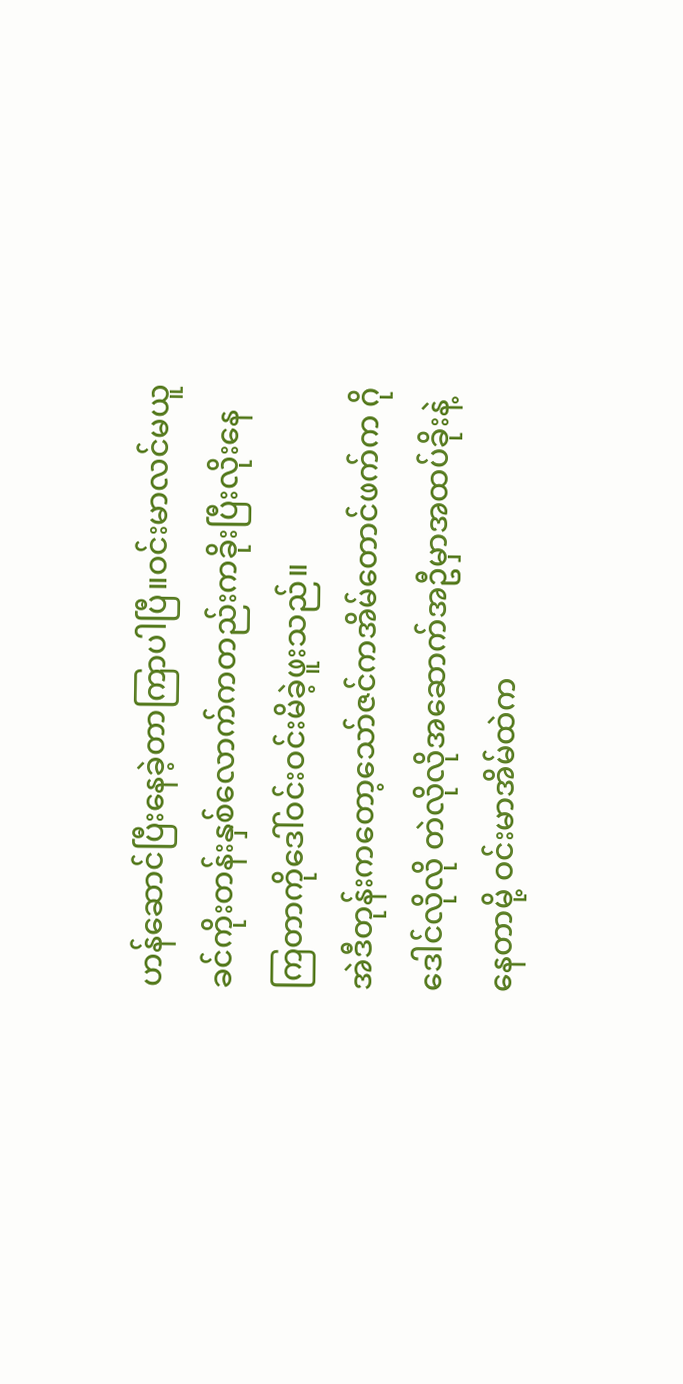ဟန်ဆောင်ပြီးနေခဲ့တာကြာပါပြီ။ဝင်းမာလင်မယူခင်ကိုးတန်းနှစ်လောက်ကတည်းကခိုးပြီးလိုးနေကြတာကိုဒေါ်ဝင်းဝင်းမိခဲ့ဖူးသည်။
အဲဒီတုန်းကတော့သော်ဇင်ကအိမ်တောင်ဖက်က ဂိုဒေါင်လိုလို တဲလိုလိုအဆောက်အဦမှာအထပ်ခိုးနဲ့နေတာမို့ ဝင်းမာအိမ်ထဲက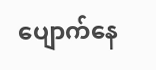ပျောက်နေ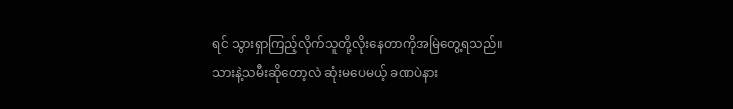ရင် သွားရှာကြည့်လိုက်သူတို့လိုးနေတာကိုအမြဲတွေ့ရသည်။သားနဲ့သမီးဆိုတော့လဲ ဆုံးမပေမယ့် ခဏပဲနား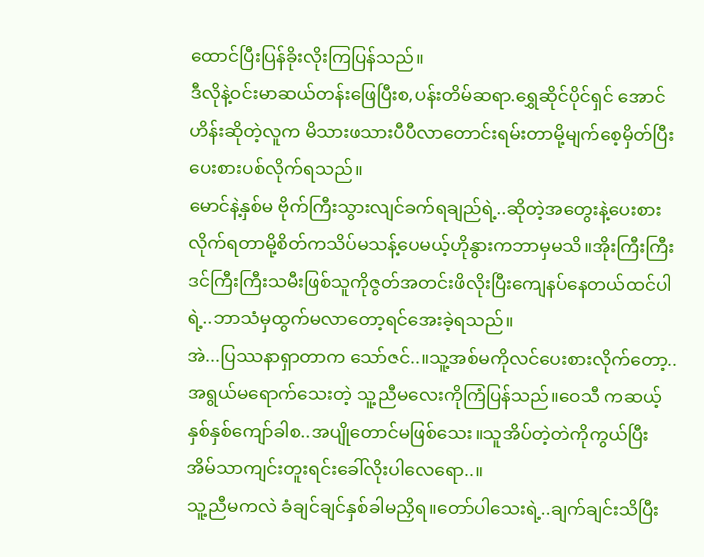ထောင်ပြီးပြန်ခိုးလိုးကြပြန်သည်။
ဒီလိုနဲ့ဝင်းမာဆယ်တန်းဖြေပြီးစ,ပန်းတိမ်ဆရာ.ရွှေဆိုင်ပိုင်ရှင် အောင်ဟိန်းဆိုတဲ့လူက မိသားဖသားပီပီလာတောင်းရမ်းတာမို့မျက်စေ့မှိတ်ပြီးပေးစားပစ်လိုက်ရသည်။
မောင်နဲ့နှစ်မ ဗိုက်ကြီးသွားလျင်ခက်ရချည်ရဲ့..ဆိုတဲ့အတွေးနဲ့ပေးစားလိုက်ရတာမို့စိတ်ကသိပ်မသန့်ပေမယ့်ဟိုနွားကဘာမှမသိ။အိုးကြီးကြီး ဒင်ကြီးကြီးသမီးဖြစ်သူကိုဇွတ်အတင်းဖိလိုးပြီးကျေနပ်နေတယ်ထင်ပါရဲ့..ဘာသံမှထွက်မလာတော့ရင်အေးခဲ့ရသည်။
အဲ...ပြဿနာရှာတာက သော်ဇင်..။သူ့အစ်မကိုလင်ပေးစားလိုက်တော့..အရွယ်မရောက်သေးတဲ့ သူ့ညီမလေးကိုကြံပြန်သည်။ဝေသီ ကဆယ့်နှစ်နှစ်ကျော်ခါစ..အပျိုတောင်မဖြစ်သေး။သူအိပ်တဲ့တဲကိုကွယ်ပြီး အိမ်သာကျင်းတူးရင်းခေါ်လိုးပါလေရော..။
သူ့ညီမကလဲ ခံချင်ချင်နှစ်ခါမညှိရ။တော်ပါသေးရဲ့..ချက်ချင်းသိပြီး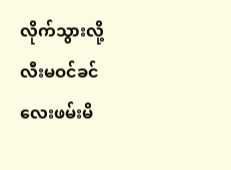လိုက်သွားလို့ လီးမဝင်ခင်လေးဖမ်းမိ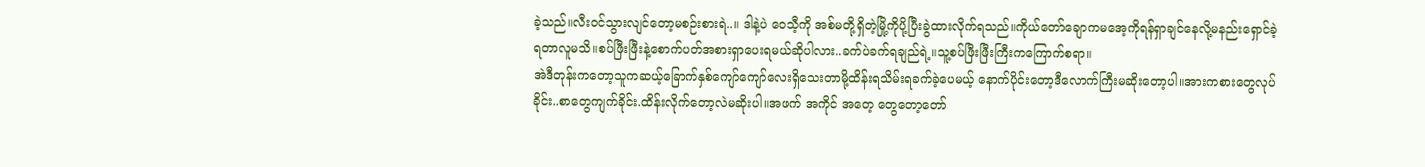ခဲ့သည်။လီးဝင်သွားလျင်တော့မစဉ်းစားရဲ..။ ဒါနဲ့ပဲ ဝေသီ့ကို အစ်မတို့ရှိတဲ့မြို့ကိုပို့ပြီးခွဲထားလိုက်ရသည်။ကိုယ်တော်ချောကမအေ့ကိုရန်ရှာချင်နေလို့မနည်းရှောင်ခဲ့ရတာလူမသိ။စပ်ဖြီးဖြီးနဲ့စောက်ပတ်အစားရှာပေးရမယ်ဆိုပါလား..ခက်ပဲခက်ရချည်ရဲ့။သူ့စပ်ဖြီးဖြီးကြီးကကြောက်စရာ။
အဲဒီတုန်းကတော့သူကဆယ့်ခြောက်နှစ်ကျော်ကျော်လေးရှိသေးတာမို့ထိန်းရသိမ်းရခက်ခဲ့ပေမယ့် နောက်ပိုင်းတော့ဒီလောက်ကြီးမဆိုးတော့ပါ။အားကစားတွေလုပ်ခိုင်း..စာတွေကျက်ခိုင်း.ထိန်းလိုက်တော့လဲမဆိုးပါ။အဖက် အကိုင် အတေ့ တွေတော့တော်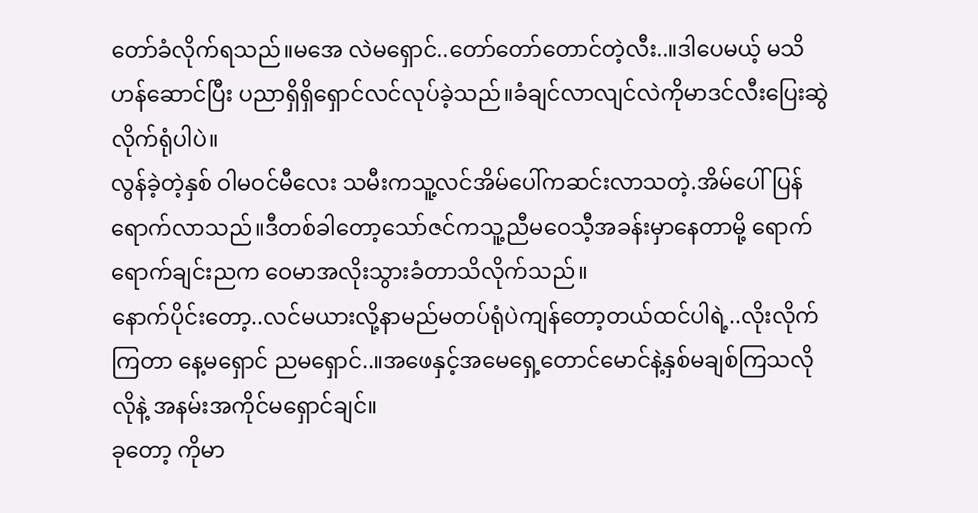တော်ခံလိုက်ရသည်။မအေ လဲမရှောင်..တော်တော်တောင်တဲ့လီး..။ဒါပေမယ့် မသိဟန်ဆောင်ပြီး ပညာရှိရှိရှောင်လင်လုပ်ခဲ့သည်။ခံချင်လာလျင်လဲကိုမာဒင်လီးပြေးဆွဲလိုက်ရုံပါပဲ။
လွန်ခဲ့တဲ့နှစ် ဝါမဝင်မီလေး သမီးကသူ့လင်အိမ်ပေါ်ကဆင်းလာသတဲ့.အိမ်ပေါ်ပြန်ရောက်လာသည်။ဒီတစ်ခါတော့သော်ဇင်ကသူ့ညီမဝေသီ့အခန်းမှာနေတာမို့ ရောက်ရောက်ချင်းညက ဝေမာအလိုးသွားခံတာသိလိုက်သည်။
နောက်ပိုင်းတော့..လင်မယားလို့နာမည်မတပ်ရုံပဲကျန်တော့တယ်ထင်ပါရဲ့..လိုးလိုက်ကြတာ နေ့မရှောင် ညမရှောင်..။အဖေနှင့်အမေရှေ့တောင်မောင်နဲ့နှစ်မချစ်ကြသလိုလိုနဲ့ အနမ်းအကိုင်မရှောင်ချင်။
ခုတော့ ကိုမာ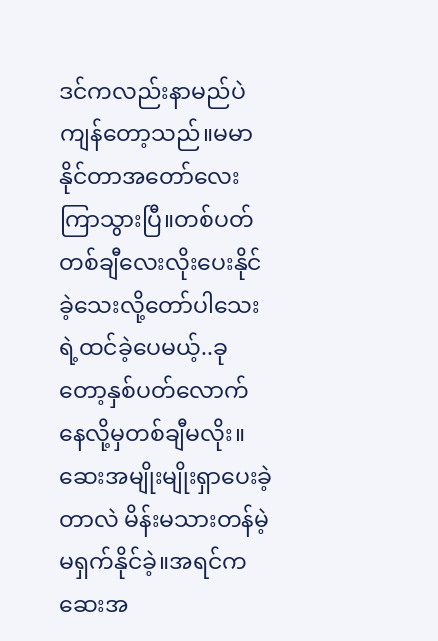ဒင်ကလည်းနာမည်ပဲကျန်တော့သည်။မမာနိုင်တာအတော်လေးကြာသွားပြီ။တစ်ပတ် တစ်ချီလေးလိုးပေးနိုင်ခဲ့သေးလို့တော်ပါသေးရဲ့ထင်ခဲ့ပေမယ့်..ခုတော့နှစ်ပတ်လောက်နေလို့မှတစ်ချီမလိုး။ဆေးအမျိုးမျိုးရှာပေးခဲ့တာလဲ မိန်းမသားတန်မဲ့မရှက်နိုင်ခဲ့။အရင်ကဆေးအ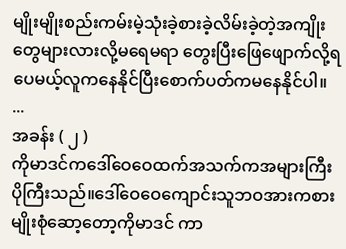မျိုးမျိုးစည်းကမ်းမဲ့သုံးခဲ့စားခဲ့လိမ်းခဲ့တဲ့အကျိုးတွေများလားလို့မရေမရာ တွေးပြီးဖြေဖျောက်လို့ရပေမယ့်လူကနေနိုင်ပြီးစောက်ပတ်ကမနေနိုင်ပါ။
...
အခန်း ( ၂ )
ကိုမာဒင်ကဒေါ်ဝေဝေထက်အသက်ကအများကြီးပိုကြီးသည်။ဒေါ်ဝေဝေကျောင်းသူဘဝအားကစားမျိုးစုံဆော့တော့ကိုမာဒင် ကာ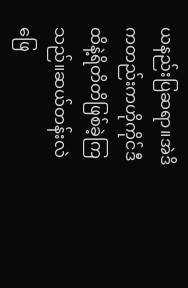ယနည်းပြဆရာ။အဲဒိကတည်းကဟိုကိုင်ဒီထိနဲ့ရိတိတိဖြစ်ခဲ့ကြသည်။ဆယ်တန်းလဲဖြေ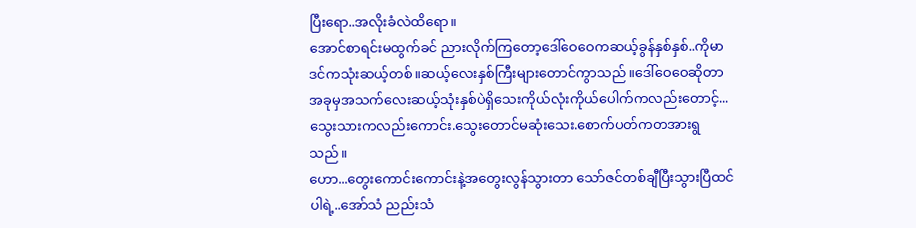ပြီးရော..အလိုးခံလဲထိရော။
အောင်စာရင်းမထွက်ခင် ညားလိုက်ကြတော့ဒေါ်ဝေဝေကဆယ့်ခွန်နှစ်နှစ်..ကိုမာဒင်ကသုံးဆယ့်တစ်။ဆယ့်လေးနှစ်ကြီးများတောင်ကွာသည်။ဒေါ်ဝေဝေဆိုတာအခုမှအသက်လေးဆယ့်သုံးနှစ်ပဲရှိသေးကိုယ်လုံးကိုယ်ပေါက်ကလည်းတောင့်...သွေးသားကလည်းကောင်း.သွေးတောင်မဆုံးသေး.စောက်ပတ်ကတအားရွသည်။
ဟော...တွေးကောင်းကောင်းနဲ့အတွေးလွန်သွားတာ သော်ဇင်တစ်ချီပြီးသွားပြီထင်ပါရဲ့..အော်သံ ညည်းသံ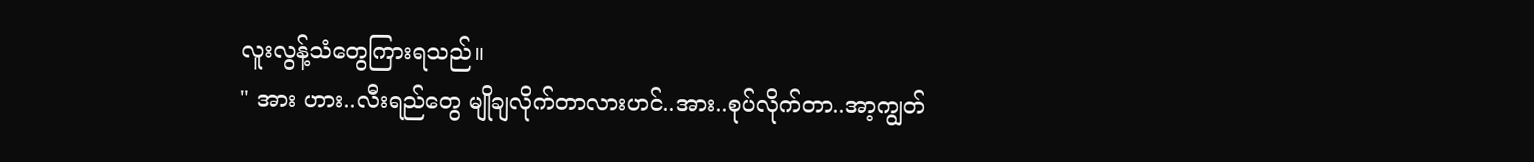လူးလွန့်သံတွေကြားရသည်။
" အား ဟား..လီးရည်တွေ မျိုချလိုက်တာလားဟင်..အား..စုပ်လိုက်တာ..အာ့ကျွတ်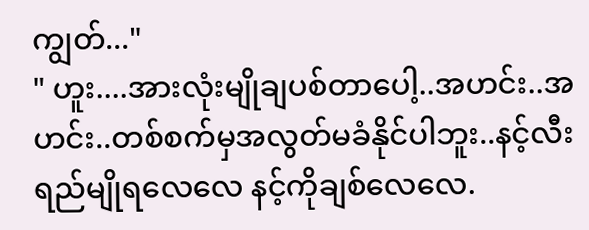ကျွတ်..."
" ဟူး....အားလုံးမျိုချပစ်တာပေါ့..အဟင်း..အဟင်း..တစ်စက်မှအလွတ်မခံနိုင်ပါဘူး..နင့်လီးရည်မျိုရလေလေ နင့်ကိုချစ်လေလေ.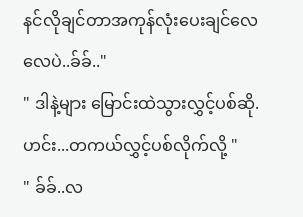နင်လိုချင်တာအကုန်လုံးပေးချင်လေလေပဲ..ခ်ခ်.."
" ဒါနဲ့များ မြောင်းထဲသွားလွှင့်ပစ်ဆို.ဟင်း...တကယ်လွှင့်ပစ်လိုက်လို့ "
" ခ်ခ်..လ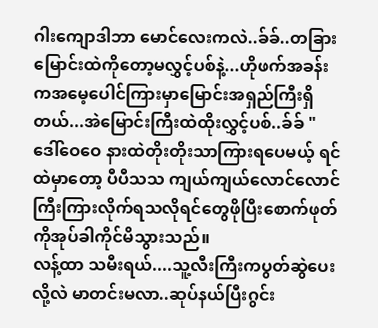ဂါးကျောဒါဘာ မောင်လေးကလဲ..ခ်ခ်..တခြားမြောင်းထဲကိုတော့မလွှင့်ပစ်နဲ့...ဟိုဖက်အခန်းကအမေ့ပေါင်ကြားမှာမြောင်းအရှည်ကြီးရှိတယ်...အဲမြောင်းကြီးထဲထိုးလွှင့်ပစ်..ခ်ခ် "
ဒေါ်ဝေဝေ နားထဲတိုးတိုးသာကြားရပေမယ့် ရင်ထဲမှာတော့ ပီပီသသ ကျယ်ကျယ်လောင်လောင် ကြီးကြားလိုက်ရသလိုရင်တွေဖိုပြီးစောက်ဖုတ်ကိုအုပ်ခါကိုင်မိသွားသည်။
လန့်ထာ သမီးရယ်....သူ့လီးကြီးကပွတ်ဆွဲပေးလို့လဲ မာတင်းမလာ..ဆုပ်နယ်ပြီးဂွင်း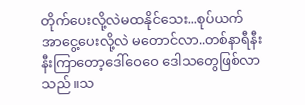တိုက်ပေးလို့လဲမထနိုင်သေး...စုပ်ယက်အာငွေ့ပေးလို့လဲ မတောင်လာ..တစ်နာရီနီးနီးကြာတော့ဒေါ်ဝေဝေ ဒေါသတွေဖြစ်လာသည်။သ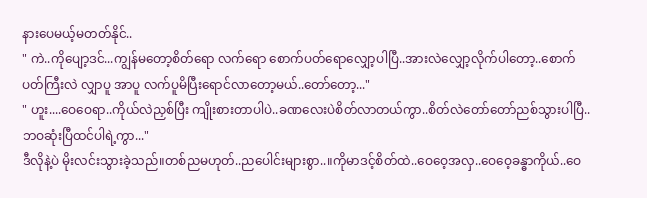နားပေမယ့်မတတ်နိုင်..
" ကဲ..ကိုပျော့ဒင်...ကျွန်မတော့စိတ်ရော လက်ရော စောက်ပတ်ရောလျှော့ပါပြီ..အားလဲလျှော့လိုက်ပါတော့..စောက်ပတ်ကြီးလဲ လျှာပူ အာပူ လက်ပူမိပြီးရောင်လာတော့မယ်..တော်တော့..."
" ဟူး....ဝေဝေရာ..ကိုယ်လဲညှစ်ပြီး ကျိုးစားတာပါပဲ..ခဏလေးပဲစိတ်လာတယ်ကွာ..စိတ်လဲတော်တော်ညစ်သွားပါပြီ..ဘဝဆုံးပြီထင်ပါရဲ့ကွာ..."
ဒီလိုနဲ့ပဲ မိုးလင်းသွားခဲ့သည်။တစ်ညမဟုတ်..ညပေါင်းများစွာ..။ကိုမာဒင့်စိတ်ထဲ..ဝေဝေ့အလှ..ဝေဝေ့ခန္ဓာကိုယ်..ဝေ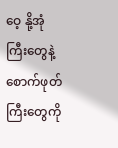ဝေ့ နို့အုံကြီးတွေနဲ့စောက်ဖုတ်ကြီးတွေကို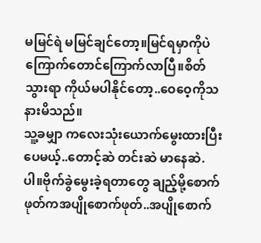မမြင်ရဲ မမြင်ချင်တော့။မြင်ရမှာကိုပဲကြောက်တောင်ကြောက်လာပြီ။စိတ်သွားရာ ကိုယ်မပါနိုင်တော့..ဝေဝေ့ကိုသနားမိသည်။
သူ့ခမျှာ ကလေးသုံးယောက်မွေးထားပြီးပေမယ့်..တောင့်ဆဲ တင်းဆဲ မာနေဆဲ.ပါ။ဗိုက်ခွဲမွေးခဲ့ရတာတွေ ချည့်မို့စောက်ဖုတ်ကအပျိုစောက်ဖုတ်..အပျိုစောက်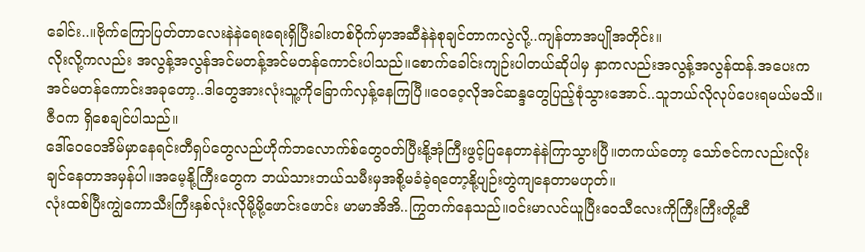ခေါင်း..။ဗိုက်ကြောပြတ်တာလေးနဲနဲရေးရေးရှိပြီးခါးတစ်ဝိုက်မှာအဆီနဲနဲစုချင်တာကလွဲလို့..ကျန်တာအပျိုအတိုင်း။
လိုးလို့ကလည်း အလွန့်အလွန်အင်မတန့်အင်မတန်ကောင်းပါသည်။စောက်ခေါင်းကျဉ်းပါတယ်ဆိုပါမှ နှာကလည်းအလွန့်အလွန်ထန်.အပေးကအင်မတန်ကောင်းအခုတော့..ဒါတွေအားလုံးသူ့ကိုခြောက်လှန့်နေကြပြီ။ဝေဝေ့လိုအင်ဆန္ဒတွေပြည့်စုံသွားအောင်..သူဘယ်လိုလုပ်ပေးရမယ်မသိ။ဇီဝက ရှိစေချင်ပါသည်။
ဒေါ်ဝေဝေအိမ်မှာနေရင်းတီရှပ်တွေလည်ဟိုက်ဘလောက်စ်တွေဝတ်ပြီးနို့အုံကြီးဖွင့်ပြနေတာနဲနဲကြာသွားပြီ။တကယ်တော့ သော်ဇင်ကလည်းလိုးချင်နေတာအမှန်ပါ။အမေ့နို့ကြီးတွေက ဘယ်သားဘယ်သမီးမှအစို့မခံခဲ့ရတော့နို့ပျဉ်းတွဲကျနေတာမဟုတ်။
လုံးထစ်ပြီးကျွဲကောသီးကြီးနှစ်လုံးလိုမို့မို့ဖောင်းဖောင်း မာမာအိအိ..ကြွတက်နေသည်။ဝင်းမာလင်ယူပြီးဝေသီလေးကိုကြီးကြီးတို့ဆီ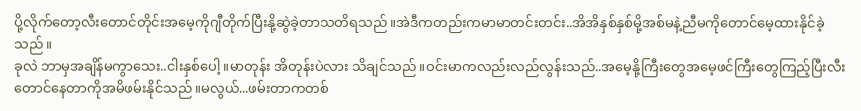ပို့လိုက်တော့လီးတောင်တိုင်းအမေ့ကိုဂျီတိုက်ပြီးနို့ဆွဲခဲ့တာသတိရသည်။အဲဒီကတည်းကမာမာတင်းတင်း..အိအိနှစ်နှစ်မို့အစ်မနဲ့ညီမကိုတောင်မေ့ထားနိုင်ခဲ့သည်။
ခုလဲ ဘာမှအချိန်မကွာသေး..ငါးနှစ်ပေါ့။မာတုန်း အိတုန်းပဲလား သိချင်သည်။ဝင်းမာကလည်းလည်လွန်းသည်..အမေ့နို့ကြီးတွေအမေ့ဖင်ကြီးတွေကြည့်ပြီးလီးတောင်နေတာကိုအမိဖမ်းနိုင်သည်။မလွယ်...ဖမ်းတာကတစ်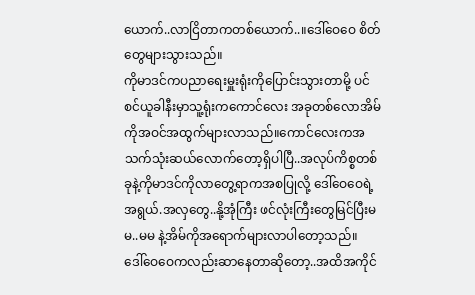ယောက်..လာငြိတာကတစ်ယောက်..။ဒေါ်ဝေဝေ စိတ်တွေများသွားသည်။
ကိုမာဒင်ကပညာရေးမှူးရုံးကိုပြောင်းသွားတာမို့ ပင်စင်ယူခါနီးမှာသူ့ရုံးကကောင်လေး အခုတစ်လောအိမ်ကိုအဝင်အထွက်များလာသည်။ကောင်လေးကအသက်သုံးဆယ်လောက်တော့ရှိပါပြီ..အလုပ်ကိစ္စတစ်ခုနဲ့ကိုမာဒင်ကိုလာတွေ့ရာကအစပြုလို့ ဒေါ်ဝေဝေရဲ့အရွယ်.အလှတွေ..နို့အုံကြီး ဖင်လုံးကြီးတွေမြင်ပြီးမမ..မမ နဲ့အိမ်ကိုအရောက်များလာပါတော့သည်။
ဒေါ်ဝေဝေကလည်းဆာနေတာဆိုတော့..အထိအကိုင်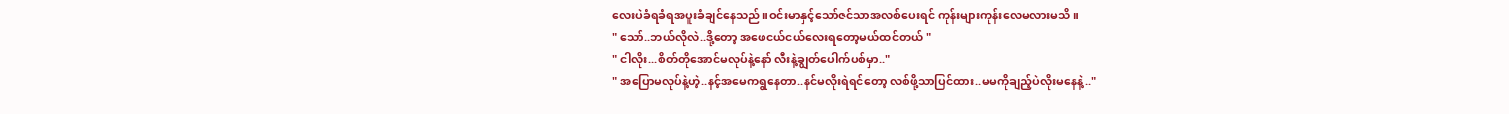လေးပဲခံရခံရအပူးခံချင်နေသည်။ဝင်းမာနှင့်သော်ဇင်သာအလစ်ပေးရင် ကုန်းများကုန်းလေမလားမသိ။
" သော်..ဘယ်လိုလဲ..ဒို့တော့ အဖေငယ်ငယ်လေးရတော့မယ်ထင်တယ် "
" ငါလိုး...စိတ်တိုအောင်မလုပ်နဲ့နော် လီးနဲ့ချွတ်ပေါက်ပစ်မှာ.."
" အပြောမလုပ်နဲ့ဟဲ့..နင့်အမေကရွနေတာ..နင်မလိုးရဲရင်တော့ လစ်ဖို့သာပြင်ထား..မမကိုချည့်ပဲလိုးမနေနဲ့.."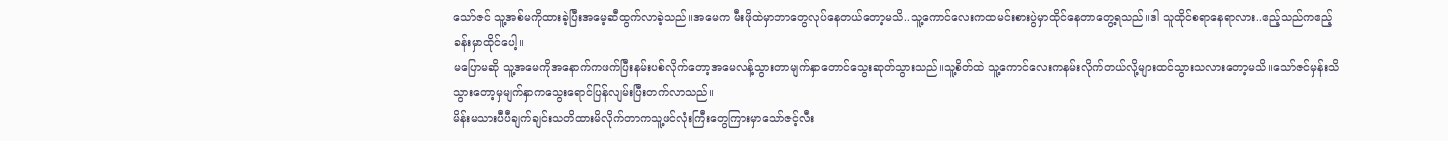သော်ဇင် သူ့အစ်မကိုထားခဲ့ပြီးအမေ့ဆီထွက်လာခဲ့သည်။အမေက မီးဖိုထဲမှာဘာတွေလုပ်နေတယ်တော့မသိ..သူ့ကောင်လေးကထမင်းစားပွဲမှာထိုင်နေတာတွေ့ရသည်။ဒါ သူထိုင်စရာနေရာလား..ဧည့်သည်ကဧည့်ခန်းမှာထိုင်ပေါ့။
မပြောမဆို သူ့အမေကိုအနောက်ကဖက်ပြီးနမ်းပစ်လိုက်တော့အမေလန့်သွားတာမျက်နှာတောင်သွေးဆုတ်သွားသည်။သူ့စိတ်ထဲ သူ့ကောင်လေးကနမ်းလိုက်တယ်လို့များထင်သွားသလားတော့မသိ။သော်ဇင်မှန်းသိသွားတော့မှမျက်နှာကသွေးရောင်ပြန်လျမ်းပြီးတက်လာသည်။
မိန်းမသားပီပီချက်ချင်းသတိထားမိလိုက်တာကသူ့ဖင်လုံးကြီးတွေကြားမှာသော်ဇင့်လီး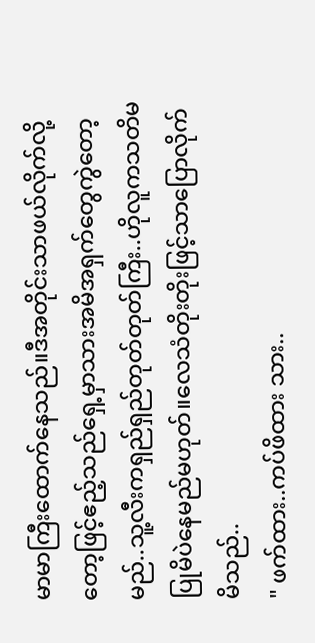မာမာကြီးထောက်နေသည်။ဒီအတိုင်းသာဖယ်လိုက်လို့တော့ဖြင့်ဧည့်သည်ရှေ့မှာသားအမိအရှက်တွေကွဲတော့မည်..သူ့လီးကရှည်ရှည်တုတ်တုတ်ကြီး..ဟိုလူကသတိမပြုမိပဲနေမည်မဟုတ်။လေသံတိုးတိုးဖြင့်သာပြောလိုက်မိသည်..
" ဖက်ထား..ကပ်ဖိထား သား..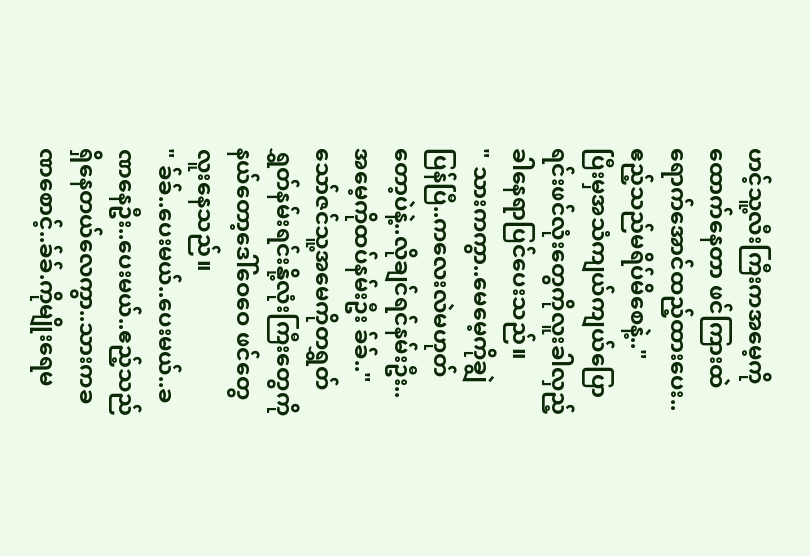ဟင့်သူ့လီးကြီးကအမေ့ကို ထောက်နေတာ ဖင်ကြားထဲရောက်အောင်ထည့်ထားပေး..ဧည့်သည်မရိပ်မိစေနဲ့.."
ပြီးမှအသံကျယ်ကျယ်ပြောရင်းဖင်လုံးတွေကိုလူးခါလှည့်ခါနေရာပြင်ပေးသည်။
" သားကကွာ..မေမေ့ကိုချွဲပြန်ပြီ..ကလေးလဲမဟုတ်တော့ပဲနဲ့..လိုချင်ရင်နမ်းဦး..အမေ့ကိုထပ်နမ်းဦး ခ်ခ်.."
သော်ဇင်သူ့အမေကိုတရွှတ်ရွှတ်နမ်းရင်းနို့လုံးကြီးတွေကိုနယ်တော့ဒေါ်ဝေဝေ ဖင်တွေလူးနေသည်။
" ခ်ခ်..ပေးမယ်..ပေးမယ်..ခဏနေဦး..ပေးမယ်..ဧည့်သည်ရှိနေတယ်လေကွာ..သားကခဏစောင့်..ခ်ခ်.ကိုမျိုးရေမ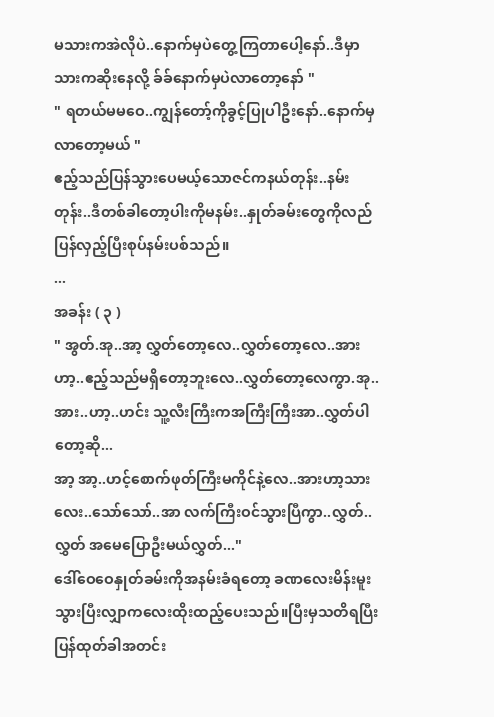မသားကအဲလိုပဲ..နောက်မှပဲတွေ့ကြတာပေါ့နော်..ဒီမှာသားကဆိုးနေလို့ ခ်ခ်နောက်မှပဲလာတော့နော် "
" ရတယ်မမဝေ..ကျွန်တော့်ကိုခွင့်ပြုပါဦးနော်..နောက်မှလာတော့မယ် "
ဧည့်သည်ပြန်သွားပေမယ့်သောဇင်ကနယ်တုန်း..နမ်းတုန်း..ဒီတစ်ခါတော့ပါးကိုမနမ်း..နှုတ်ခမ်းတွေကိုလည်ပြန်လှည့်ပြီးစုပ်နမ်းပစ်သည်။
...
အခန်း ( ၃ )
" အွတ်.အု..အာ့ လွှတ်တော့လေ..လွှတ်တော့လေ..အားဟာ့..ဧည့်သည်မရှိတော့ဘူးလေ..လွှတ်တော့လေကွာ.အု..အား..ဟာ့..ဟင်း သူ့လီးကြီးကအကြီးကြီးအာ..လွှတ်ပါတော့ဆို...
အာ့ အာ့..ဟင့်စောက်ဖုတ်ကြီးမကိုင်နဲ့လေ..အားဟာ့သားလေး..သော်သော်..အာ လက်ကြီးဝင်သွားပြီကွာ..လွှတ်..လွှတ် အမေပြောဦးမယ်လွှတ်..."
ဒေါ်ဝေဝေနှုတ်ခမ်းကိုအနမ်းခံရတော့ ခဏလေးမိန်းမူးသွားပြီးလျှာကလေးထိုးထည့်ပေးသည်။ပြီးမှသတိရပြီးပြန်ထုတ်ခါအတင်း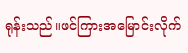ရုန်းသည်။ဖင်ကြားအမြောင်းလိုက်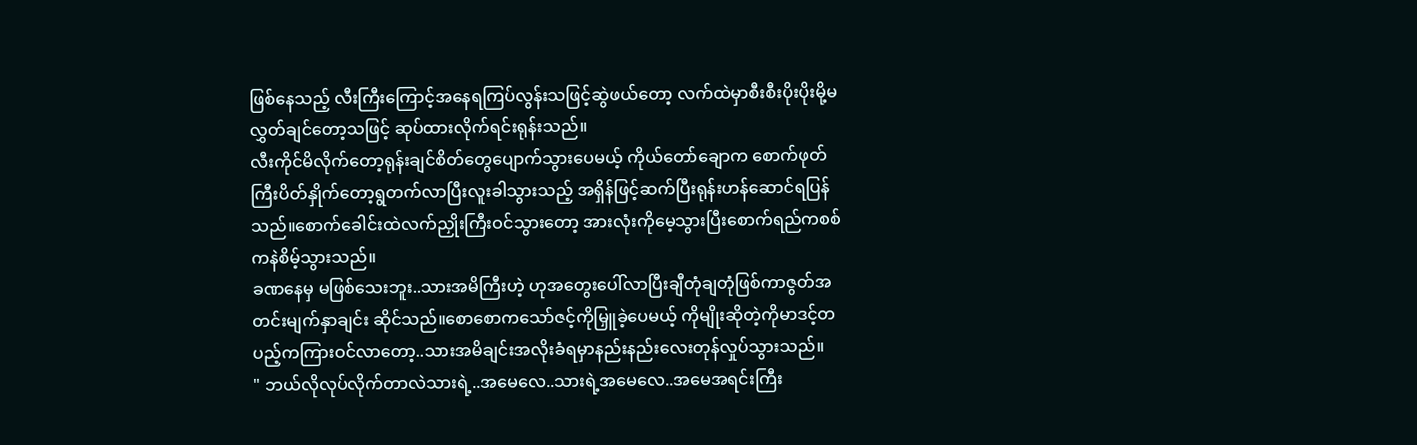ဖြစ်နေသည့် လီးကြီးကြောင့်အနေရကြပ်လွန်းသဖြင့်ဆွဲဖယ်တော့ လက်ထဲမှာစီးစီးပိုးပိုးမို့မလွှတ်ချင်တော့သဖြင့် ဆုပ်ထားလိုက်ရင်းရုန်းသည်။
လီးကိုင်မိလိုက်တော့ရုန်းချင်စိတ်တွေပျောက်သွားပေမယ့် ကိုယ်တော်ချောက စောက်ဖုတ်ကြီးပိတ်နှိုက်တော့ရွတက်လာပြီးလူးခါသွားသည့် အရှိန်ဖြင့်ဆက်ပြီးရုန်းဟန်ဆောင်ရပြန်သည်။စောက်ခေါင်းထဲလက်ညှိုးကြီးဝင်သွားတော့ အားလုံးကိုမေ့သွားပြီးစောက်ရည်ကစစ်ကနဲစိမ့်သွားသည်။
ခဏနေမှ မဖြစ်သေးဘူး..သားအမိကြီးဟဲ့ ဟုအတွေးပေါ်လာပြီးချီတုံချတုံဖြစ်ကာဇွတ်အတင်းမျက်နှာချင်း ဆိုင်သည်။စောစောကသော်ဇင့်ကိုမြှူခဲ့ပေမယ့် ကိုမျိုးဆိုတဲ့ကိုမာဒင့်တပည့်ကကြားဝင်လာတော့..သားအမိချင်းအလိုးခံရမှာနည်းနည်းလေးတုန်လှုပ်သွားသည်။
" ဘယ်လိုလုပ်လိုက်တာလဲသားရဲ့..အမေလေ..သားရဲ့အမေလေ..အမေအရင်းကြီး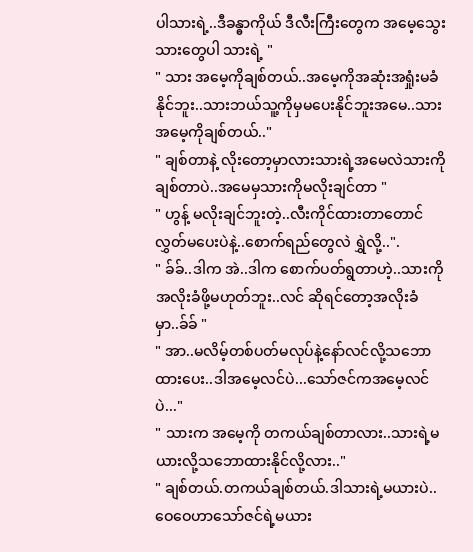ပါသားရဲ့..ဒီခန္ဓာကိုယ် ဒီလီးကြီးတွေက အမေ့သွေးသားတွေပါ သားရဲ့ "
" သား အမေ့ကိုချစ်တယ်..အမေ့ကိုအဆုံးအရှုံးမခံနိုင်ဘူး..သားဘယ်သူ့ကိုမှမပေးနိုင်ဘူးအမေ..သားအမေ့ကိုချစ်တယ်.."
" ချစ်တာနဲ့ လိုးတော့မှာလားသားရဲ့အမေလဲသားကိုချစ်တာပဲ..အမေမှသားကိုမလိုးချင်တာ "
" ဟွန့် မလိုးချင်ဘူးတဲ့..လီးကိုင်ထားတာတောင်လွှတ်မပေးပဲနဲ့..စောက်ရည်တွေလဲ ရွှဲလို့..".
" ခ်ခ်..ဒါက အဲ..ဒါက စောက်ပတ်ရွတာဟဲ့..သားကိုအလိုးခံဖို့မဟုတ်ဘူး..လင် ဆိုရင်တော့အလိုးခံမှာ..ခ်ခ် "
" အာ..မလိမ့်တစ်ပတ်မလုပ်နဲ့နော်လင်လို့သဘောထားပေး..ဒါအမေ့လင်ပဲ...သော်ဇင်ကအမေ့လင်ပဲ..."
" သားက အမေ့ကို တကယ်ချစ်တာလား..သားရဲ့မယားလို့သဘောထားနိုင်လို့လား.."
" ချစ်တယ်.တကယ်ချစ်တယ်.ဒါသားရဲ့မယားပဲ..ဝေဝေဟာသော်ဇင်ရဲ့မယား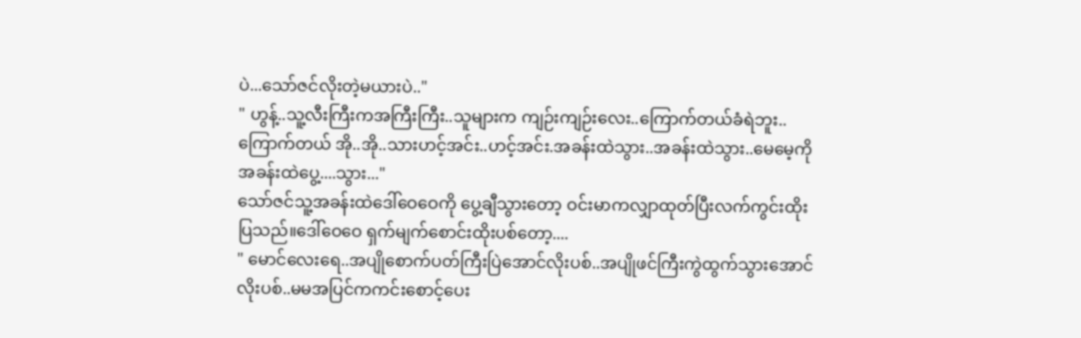ပဲ...သော်ဇင်လိုးတဲ့မယားပဲ.."
" ဟွန့်..သူ့လီးကြီးကအကြီးကြီး..သူများက ကျဉ်းကျဉ်းလေး..ကြောက်တယ်ခံရဲဘူး..ကြောက်တယ် အို..အို..သားဟင့်အင်း..ဟင့်အင်း.အခန်းထဲသွား..အခန်းထဲသွား..မေမေ့ကိုအခန်းထဲပွေ့....သွား..."
သော်ဇင်သူ့အခန်းထဲဒေါ်ဝေဝေကို ပွေ့ချီသွားတော့ ဝင်းမာကလျှာထုတ်ပြီးလက်ကွင်းထိုးပြသည်။ဒေါ်ဝေဝေ ရှက်မျက်စောင်းထိုးပစ်တော့....
" မောင်လေးရေ..အပျိုစောက်ပတ်ကြီးပြဲအောင်လိုးပစ်..အပျိုဖင်ကြီးကွဲထွက်သွားအောင်လိုးပစ်..မမအပြင်ကကင်းစောင့်ပေး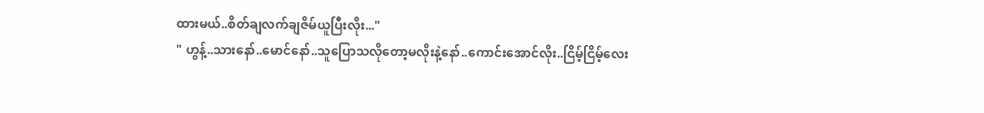ထားမယ်..စိတ်ချလက်ချဇိမ်ယူပြီးလိုး..."
" ဟွန့်..သားနော်..မောင်နော်..သူပြောသလိုတော့မလိုးနဲ့နော်..ကောင်းအောင်လိုး..ငြိမ့်ငြိမ့်လေး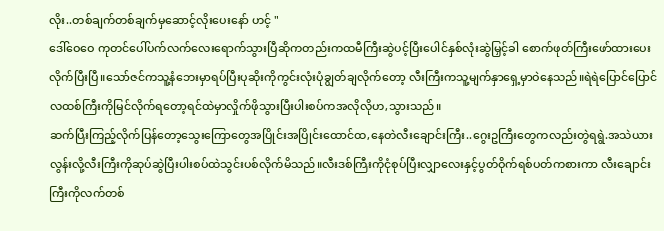လိုး..တစ်ချက်တစ်ချက်မှဆောင့်လိုးပေးနော် ဟင့် "
ဒေါ်ဝေဝေ ကုတင်ပေါ်ပက်လက်လေးရောက်သွားပြီဆိုကတည်းကထမီကြီးဆွဲပင့်ပြီးပေါင်နှစ်လုံးဆွဲမြှင့်ခါ စောက်ဖုတ်ကြီးဖော်ထားပေးလိုက်ပြီးပြီ။သော်ဇင်ကသူ့နံဘေးမှာရပ်ပြီးပုဆိုးကိုကွင်းလုံးပုံချွတ်ချလိုက်တော့ လီးကြီးကသူ့မျက်နှာရှေ့မှာဝဲနေသည်။ရဲရဲပြောင်ပြောင် လထစ်ကြီးကိုမြင်လိုက်ရတော့ရင်ထဲမှာလှိုက်ဖိုသွားပြီးပါးစပ်ကအလိုလိုဟ,သွားသည်။
ဆက်ပြီးကြည့်လိုက်ပြန်တော့သွေးကြောတွေအပြိုင်းအပြိုင်းထောင်ထ,နေတဲလီးချောင်းကြီး..ဂွေးဥကြီးတွေကလည်းတွဲရရွဲ.အသဲယားလွန်းလို့လီးကြီးကိုဆုပ်ဆွဲပြီးပါးစပ်ထဲသွင်းပစ်လိုက်မိသည်။လီးဒစ်ကြီးကိုငုံစုပ်ပြီးလျှာလေးနှင့်ပွတ်ဝိုက်ရစ်ပတ်ကစားကာ လီးချောင်းကြီးကိုလက်တစ်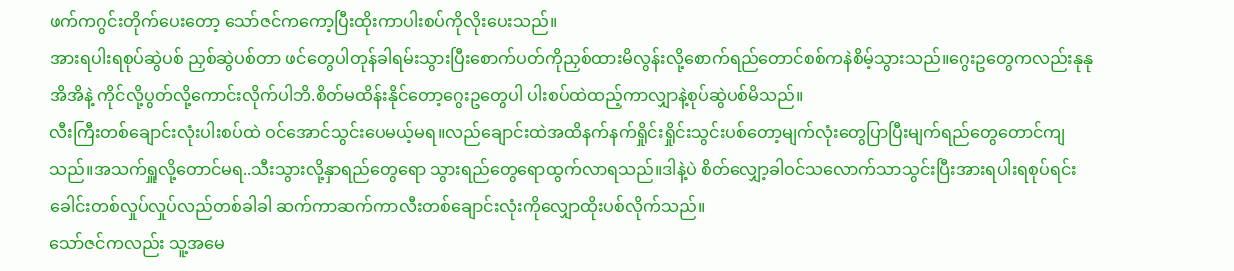ဖက်ကဂွင်းတိုက်ပေးတော့ သော်ဇင်ကကော့ပြီးထိုးကာပါးစပ်ကိုလိုးပေးသည်။
အားရပါးရစုပ်ဆွဲပစ် ညှစ်ဆွဲပစ်တာ ဖင်တွေပါတုန်ခါရမ်းသွားပြီးစောက်ပတ်ကိုညှစ်ထားမိလွန်းလို့စောက်ရည်တောင်စစ်ကနဲစိမ့်သွားသည်။ဂွေးဥတွေကလည်းနုနုအိအိနဲ့ ကိုင်လို့ပွတ်လို့ကောင်းလိုက်ပါဘိ.စိတ်မထိန်းနိုင်တော့ဂွေးဥတွေပါ ပါးစပ်ထဲထည့်ကာလျှာနဲ့စုပ်ဆွဲပစ်မိသည်။
လီးကြီးတစ်ချောင်းလုံးပါးစပ်ထဲ ဝင်အောင်သွင်းပေမယ့်မရ။လည်ချောင်းထဲအထိနက်နက်ရှိုင်းရှိုင်းသွင်းပစ်တော့မျက်လုံးတွေပြာပြီးမျက်ရည်တွေတောင်ကျသည်။အသက်ရှူလို့တောင်မရ..သီးသွားလို့နှာရည်တွေရော သွားရည်တွေရောထွက်လာရသည်။ဒါနဲ့ပဲ စိတ်လျှော့ခါဝင်သလောက်သာသွင်းပြီးအားရပါးရစုပ်ရင်းခေါင်းတစ်လှုပ်လှုပ်လည်တစ်ခါခါ ဆက်ကာဆက်ကာလီးတစ်ချောင်းလုံးကိုလျှောထိုးပစ်လိုက်သည်။
သော်ဇင်ကလည်း သူ့အမေ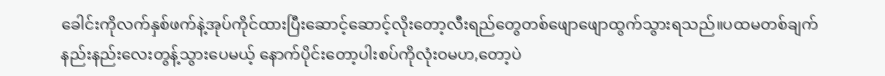ခေါင်းကိုလက်နှစ်ဖက်နဲ့အုပ်ကိုင်ထားပြီးဆောင့်ဆောင့်လိုးတော့လီးရည်တွေတစ်ဖျောဖျောထွက်သွားရသည်။ပထမတစ်ချက်နည်းနည်းလေးတွန့်သွားပေမယ့် နောက်ပိုင်းတော့ပါးစပ်ကိုလုံးဝမဟ,တော့ပဲ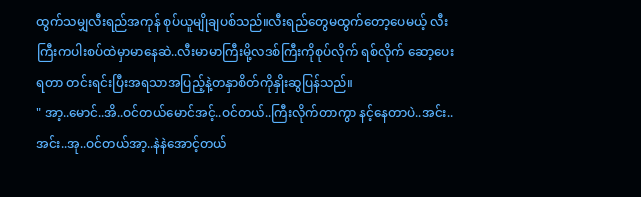ထွက်သမျှလီးရည်အကုန် စုပ်ယူမျိုချပစ်သည်။လီးရည်တွေမထွက်တော့ပေမယ့် လီးကြီးကပါးစပ်ထဲမှာမာနေဆဲ..လီးမာမာကြီးမို့လဒစ်ကြီးကိုစုပ်လိုက် ရစ်လိုက် ဆော့ပေးရတာ တင်းရင်းပြီးအရသာအပြည့်နဲ့တနှာစိတ်ကိုနှိုးဆွပြန်သည်။
" အာ့..မောင်..အိ..ဝင်တယ်မောင်အင့်..ဝင်တယ်..ကြီးလိုက်တာကွာ နင့်နေတာပဲ..အင်း..အင်း..အု..ဝင်တယ်အာ့..နဲနဲအောင့်တယ်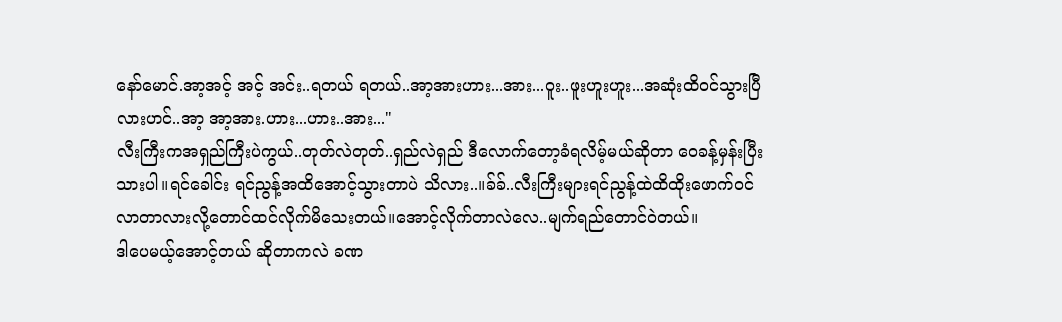နော်မောင်.အာ့အင့် အင့် အင်း..ရတယ် ရတယ်..အာ့အားဟား...အား...ဝူး..ဖူးဟူးဟူး...အဆုံးထိဝင်သွားပြီလားဟင်..အာ့ အာ့အား.ဟား...ဟား..အား..."
လီးကြီးကအရှည်ကြီးပဲကွယ်..တုတ်လဲတုတ်..ရှည်လဲရှည် ဒီလောက်တော့ခံရလိမ့်မယ်ဆိုတာ ဝေခန့်မှန်းပြီးသားပါ။ရင်ခေါင်း ရင်ညွန့်အထိအောင့်သွားတာပဲ သိလား..။ခ်ခ်..လီးကြီးများရင်ညွန့်ထဲထိထိုးဖောက်ဝင်လာတာလားလို့တောင်ထင်လိုက်မိသေးတယ်။အောင့်လိုက်တာလဲလေ..မျက်ရည်တောင်ဝဲတယ်။
ဒါပေမယ့်အောင့်တယ် ဆိုတာကလဲ ခဏ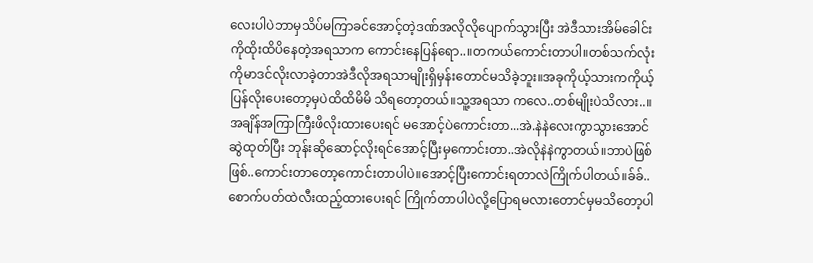လေးပါပဲဘာမှသိပ်မကြာခင်အောင့်တဲ့ဒဏ်အလိုလိုပျောက်သွားပြီး အဲဒီသားအိမ်ခေါင်းကိုထိုးထိပိနေတဲ့အရသာက ကောင်းနေပြန်ရော..။တကယ်ကောင်းတာပါ။တစ်သက်လုံး ကိုမာဒင်လိုးလာခဲ့တာအဲဒီလိုအရသာမျိုးရှိမှန်းတောင်မသိခဲ့ဘူး။အခုကိုယ့်သားကကိုယ့်ပြန်လိုးပေးတော့မှပဲထိထိမိမိ သိရတော့တယ်။သူ့အရသာ ကလေ..တစ်မျိုးပဲသိလား..။
အချိန်အကြာကြီးဖိလိုးထားပေးရင် မအောင့်ပဲကောင်းတာ...အဲ.နဲနဲလေးကွာသွားအောင်ဆွဲထုတ်ပြီး ဘုန်းဆိုဆောင့်လိုးရင်အောင့်ပြီးမှကောင်းတာ..အဲလိုနဲနဲကွာတယ်။ဘာပဲဖြစ်ဖြစ်..ကောင်းတာတော့ကောင်းတာပါပဲ။အောင့်ပြီးကောင်းရတာလဲကြိုက်ပါတယ်။ခ်ခ်..စောက်ပတ်ထဲလီးထည့်ထားပေးရင် ကြိုက်တာပါပဲလို့ပြောရမလားတောင်မှမသိတော့ပါ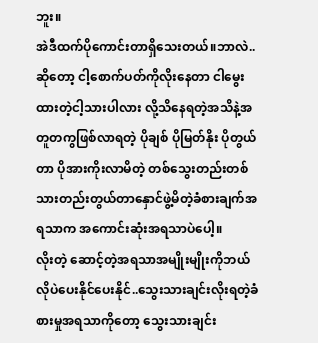ဘူး။
အဲဒီထက်ပိုကောင်းတာရှိသေးတယ်။ဘာလဲ..ဆိုတော့ ငါ့စောက်ပတ်ကိုလိုးနေတာ ငါမွေးထားတဲ့ငါ့သားပါလား လို့သိနေရတဲ့အသိနဲ့အတူတကွဖြစ်လာရတဲ့ ပိုချစ် ပိုမြတ်နိုး ပိုတွယ်တာ ပိုအားကိုးလာမိတဲ့ တစ်သွေးတည်းတစ်သားတည်းတွယ်တာနှောင်ဖွဲ့မိတဲ့ခံစားချက်အရသာက အကောင်းဆုံးအရသာပဲပေါ့။
လိုးတဲ့ ဆောင့်တဲ့အရသာအမျိုးမျိုးကိုဘယ်လိုပဲပေးနိုင်ပေးနိုင်..သွေးသားချင်းလိုးရတဲ့ခံစားမှုအရသာကိုတော့ သွေးသားချင်း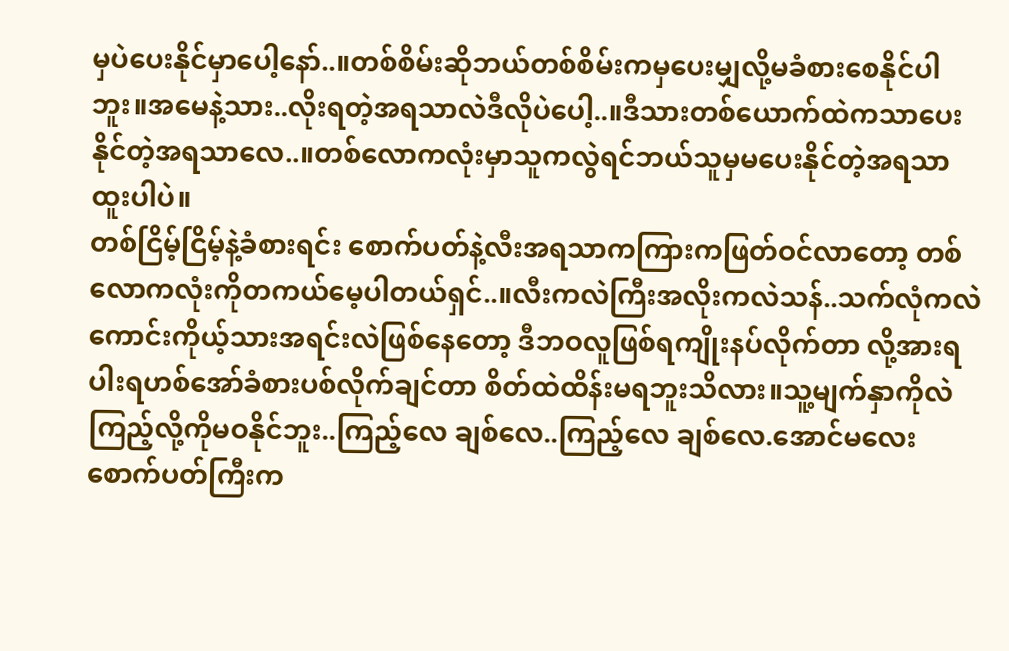မှပဲပေးနိုင်မှာပေါ့နော်..။တစ်စိမ်းဆိုဘယ်တစ်စိမ်းကမှပေးမျှလို့မခံစားစေနိုင်ပါဘူး။အမေနဲ့သား..လိုးရတဲ့အရသာလဲဒီလိုပဲပေါ့..။ဒီသားတစ်ယောက်ထဲကသာပေးနိုင်တဲ့အရသာလေ..။တစ်လောကလုံးမှာသူကလွဲရင်ဘယ်သူမှမပေးနိုင်တဲ့အရသာထူးပါပဲ။
တစ်ငြိမ့်ငြိမ့်နဲ့ခံစားရင်း စောက်ပတ်နဲ့လီးအရသာကကြားကဖြတ်ဝင်လာတော့ တစ်လောကလုံးကိုတကယ်မေ့ပါတယ်ရှင်..။လီးကလဲကြီးအလိုးကလဲသန်..သက်လုံကလဲကောင်းကိုယ့်သားအရင်းလဲဖြစ်နေတော့ ဒီဘဝလူဖြစ်ရကျိုးနပ်လိုက်တာ လို့အားရပါးရဟစ်အော်ခံစားပစ်လိုက်ချင်တာ စိတ်ထဲထိန်းမရဘူးသိလား။သူ့မျက်နှာကိုလဲကြည့်လို့ကိုမဝနိုင်ဘူး..ကြည့်လေ ချစ်လေ..ကြည့်လေ ချစ်လေ.အောင်မလေးစောက်ပတ်ကြီးက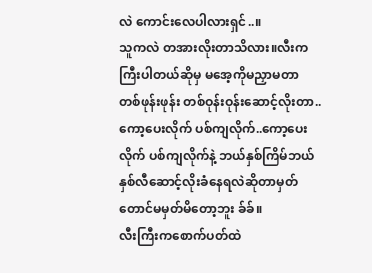လဲ ကောင်းလေပါလားရှင်..။
သူကလဲ တအားလိုးတာသိလား။လီးကကြီးပါတယ်ဆိုမှ မအေ့ကိုမညှာမတာ တစ်ဖုန်းဖုန်း တစ်ဝုန်းဝုန်းဆောင့်လိုးတာ..ကော့ပေးလိုက် ပစ်ကျလိုက်..ကော့ပေးလိုက် ပစ်ကျလိုက်နဲ့ ဘယ်နှစ်ကြိမ်ဘယ်နှစ်လီဆောင့်လိုးခံနေရလဲဆိုတာမှတ်တောင်မမှတ်မိတော့ဘူး ခ်ခ်။
လီးကြီးကစောက်ပတ်ထဲ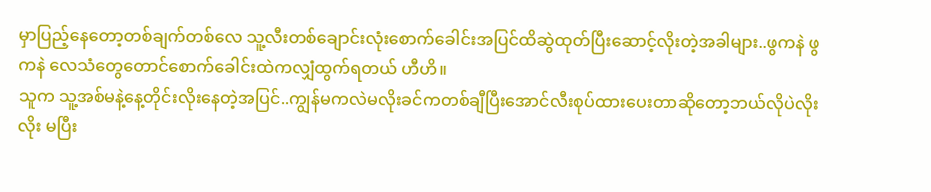မှာပြည့်နေတော့တစ်ချက်တစ်လေ သူ့လီးတစ်ချောင်းလုံးစောက်ခေါင်းအပြင်ထိဆွဲထုတ်ပြီးဆောင့်လိုးတဲ့အခါများ..ဖွကနဲ ဖွကနဲ လေသံတွေတောင်စောက်ခေါင်းထဲကလျှံထွက်ရတယ် ဟီဟိ။
သူက သူ့အစ်မနဲ့နေ့တိုင်းလိုးနေတဲ့အပြင်..ကျွန်မကလဲမလိုးခင်ကတစ်ချီပြီးအောင်လီးစုပ်ထားပေးတာဆိုတော့ဘယ်လိုပဲလိုးလိုး မပြီး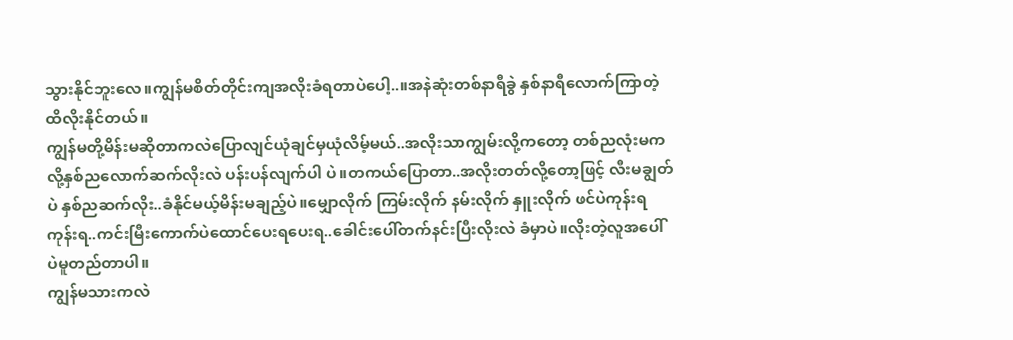သွားနိုင်ဘူးလေ။ကျွန်မစိတ်တိုင်းကျအလိုးခံရတာပဲပေါ့..။အနဲဆုံးတစ်နာရီခွဲ နှစ်နာရီလောက်ကြာတဲ့ထိလိုးနိုင်တယ်။
ကျွန်မတို့မိန်းမဆိုတာကလဲပြောလျင်ယုံချင်မှယုံလိမ့်မယ်..အလိုးသာကျွမ်းလို့ကတော့ တစ်ညလုံးမကလို့နှစ်ညလောက်ဆက်လိုးလဲ ပန်းပန်လျက်ပါ ပဲ။တကယ်ပြောတာ..အလိုးတတ်လို့တော့ဖြင့် လီးမချွတ်ပဲ နှစ်ညဆက်လိုး..ခံနိုင်မယ့်မိန်းမချည့်ပဲ။မျှောလိုက် ကြမ်းလိုက် နမ်းလိုက် နှူးလိုက် ဖင်ပဲကုန်းရကုန်းရ..ကင်းမြီးကောက်ပဲထောင်ပေးရပေးရ..ခေါင်းပေါ်တက်နင်းပြီးလိုးလဲ ခံမှာပဲ။လိုးတဲ့လူအပေါ်ပဲမူတည်တာပါ။
ကျွန်မသားကလဲ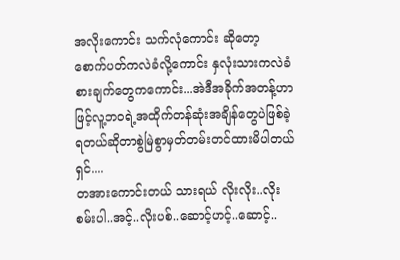အလိုးကောင်း သက်လုံကောင်း ဆိုတော့ စောက်ပတ်ကလဲခံလို့ကောင်း နှလုံးသားကလဲခံစားချက်တွေကကောင်း...အဲဒီအခိုက်အတန့်ဟာဖြင့်လူ့ဘဝရဲ့အထိုက်တန်ဆုံးအချိန်တွေပဲဖြစ်ခဲ့ရတယ်ဆိုတာစွဲမြဲစွာမှတ်တမ်းတင်ထားမိပါတယ်ရှင်....
တအားကောင်းတယ် သားရယ် လိုးလိုး..လိုးစမ်းပါ..အင့်..လိုးပစ်..ဆောင့်ဟင့်..ဆောင့်..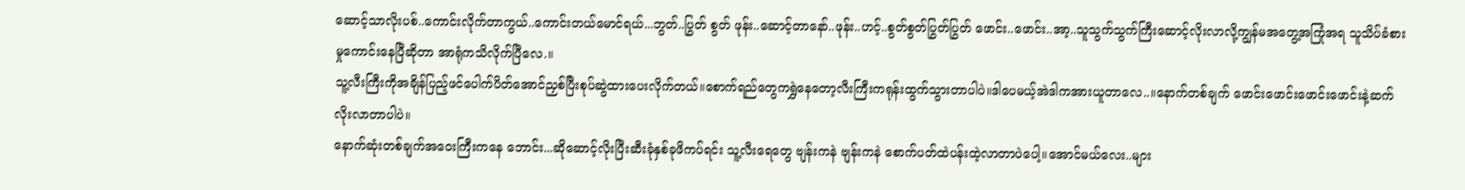ဆောင့်သာလိုးပစ်..ကောင်းလိုက်တာကွယ်..ကောင်းတယ်မောင်ရယ်...ဘွတ်..ပြွတ် စွတ် ဖုန်း..ဆောင့်တာနော်..ဖုန်း..ဟင့်..စွတ်စွတ်ပြွတ်ပြွတ် ဖောင်း..ဖောင်း..အာ့..သူသွက်သွက်ကြီးဆောင့်လိုးလာလို့ကျွန်မအတွေ့အကြုံအရ သူသိပ်ခံစားမှုကောင်းနေပြီဆိုတာ အာရုံကသိလိုက်ပြီလေ.။
သူ့လီးကြီးကိုအချိန်ပြည့်ဖင်ပေါက်ပိတ်အောင်ညှစ်ပြီးစုပ်ဆွဲထားပေးလိုက်တယ်။စောက်ရည်တွေကရွှဲနေတော့လီးကြီးကရုန်းထွက်သွားတာပါပဲ။ဒါပေမယ့်အဲဒါကအားယူတာလေ..။နောက်တစ်ချက် ဖောင်းဖောင်းဖောင်းဖောင်းနဲ့ဆက်လိုးလာတာပါပဲ။
နောက်ဆုံးတစ်ချက်အဝေးကြီးကနေ ဘောင်း...ဆိုဆောင့်လိုးပြီးဆီးခုံနှစ်ခုဖိကပ်ရင်း သူ့လီးရေတွေ ဗျန်းကနဲ ဗျန်းကနဲ စောက်ပတ်ထဲပန်းထဲ့လာတာပဲပေါ့။အောင်မယ်လေး..များ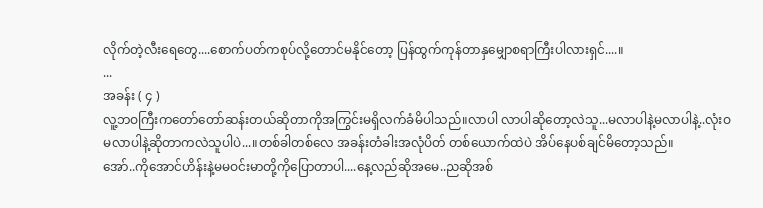လိုက်တဲ့လီးရေတွေ....စောက်ပတ်ကစုပ်လို့တောင်မနိုင်တော့ ပြန်ထွက်ကုန်တာနှမျှောစရာကြီးပါလားရှင်....။
...
အခန်း ( ၄ )
လူ့ဘဝကြီးကတော်တော်ဆန်းတယ်ဆိုတာကိုအကြွင်းမရှိလက်ခံမိပါသည်။လာပါ လာပါဆိုတော့လဲသူ...မလာပါနဲ့မလာပါနဲ့..လုံးဝမလာပါနဲ့ဆိုတာကလဲသူပါပဲ...။တစ်ခါတစ်လေ အခန်းတံခါးအလုံပိတ် တစ်ယောက်ထဲပဲ အိပ်နေပစ်ချင်မိတော့သည်။
အော်..ကိုအောင်ဟိန်းနဲ့မမဝင်းမာတို့ကိုပြောတာပါ....နေ့လည်ဆိုအမေ..ညဆိုအစ်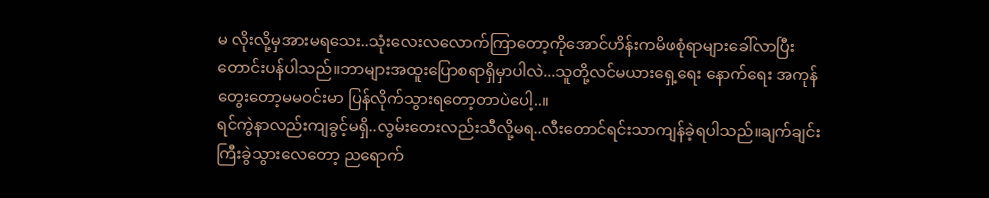မ လိုးလို့မှအားမရသေး..သုံးလေးလလောက်ကြာတော့ကိုအောင်ဟိန်းကမိဖစုံရာများခေါ်လာပြီးတောင်းပန်ပါသည်။ဘာများအထူးပြောစရာရှိမှာပါလဲ...သူတို့လင်မယားရှေ့ရေး နောက်ရေး အကုန်တွေးတော့မမဝင်းမာ ပြန်လိုက်သွားရတော့တာပဲပေါ့..။
ရင်ကွဲနာလည်းကျခွင့်မရှိ..လွမ်းတေးလည်းသီလို့မရ..လီးတောင်ရင်းသာကျန်ခဲ့ရပါသည်။ချက်ချင်းကြီးခွဲသွားလေတော့ ညရောက်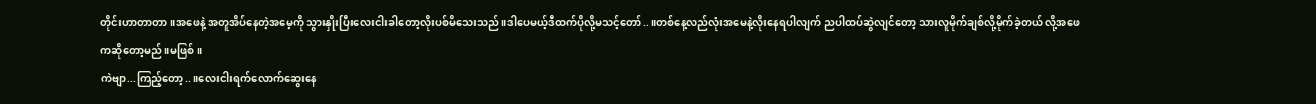တိုင်းဟာတာတာ။အဖေနဲ့ အတူအိပ်နေတဲ့အမေ့ကို သွားနှိုးပြီးလေးငါးခါတော့လိုးပစ်မိသေးသည်။ဒါပေမယ့်ဒီထက်ပိုလို့မသင့်တော်..။တစ်နေ့လည်လုံးအမေနဲ့လိုးနေရပါလျက် ညပါထပ်ဆွဲလျင်တော့ သားလူမိုက်ချစ်လို့မိုက်ခဲ့တယ် လို့အဖေကဆိုတော့မည်။မဖြစ်။
ကဲဗျာ...ကြည့်တော့..။လေးငါးရက်လောက်ဆွေးနေ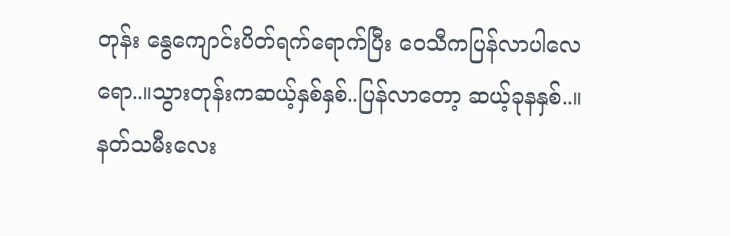တုန်း နွေကျောင်းပိတ်ရက်ရောက်ပြီး ဝေသီကပြန်လာပါလေရော..။သွားတုန်းကဆယ့်နှစ်နှစ်..ပြန်လာတော့ ဆယ့်ခုနနှစ်..။နတ်သမီးလေး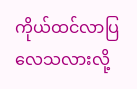ကိုယ်ထင်လာပြလေသလားလို့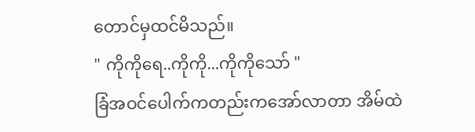တောင်မှထင်မိသည်။
" ကိုကိုရေ..ကိုကို...ကိုကိုသော် "
ခြံအဝင်ပေါက်ကတည်းကအော်လာတာ အိမ်ထဲ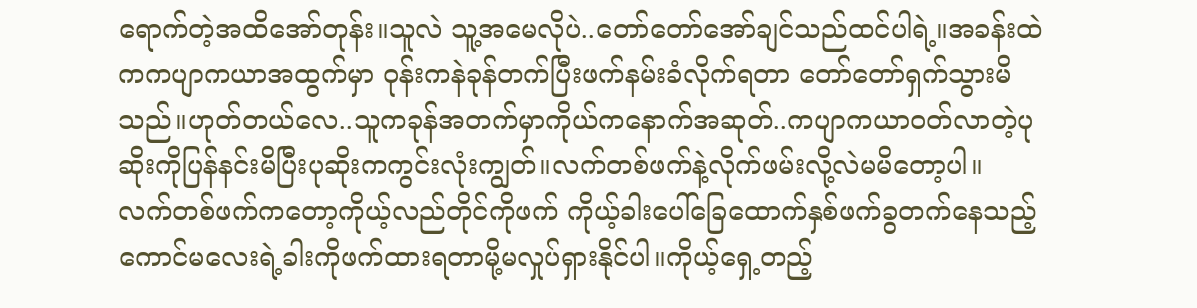ရောက်တဲ့အထိအော်တုန်း။သူလဲ သူ့အမေလိုပဲ..တော်တော်အော်ချင်သည်ထင်ပါရဲ့။အခန်းထဲကကပျာကယာအထွက်မှာ ဝုန်းကနဲခုန်တက်ပြီးဖက်နမ်းခံလိုက်ရတာ တော်တော်ရှက်သွားမိသည်။ဟုတ်တယ်လေ..သူကခုန်အတက်မှာကိုယ်ကနောက်အဆုတ်..ကပျာကယာဝတ်လာတဲ့ပုဆိုးကိုပြန်နင်းမိပြီးပုဆိုးကကွင်းလုံးကျွတ်။လက်တစ်ဖက်နဲ့လိုက်ဖမ်းလို့လဲမမိတော့ပါ။
လက်တစ်ဖက်ကတော့ကိုယ့်လည်တိုင်ကိုဖက် ကိုယ့်ခါးပေါ်ခြေထောက်နှစ်ဖက်ခွတက်နေသည့်ကောင်မလေးရဲ့ခါးကိုဖက်ထားရတာမို့မလှုပ်ရှားနိုင်ပါ။ကိုယ့်ရှေ့တည့်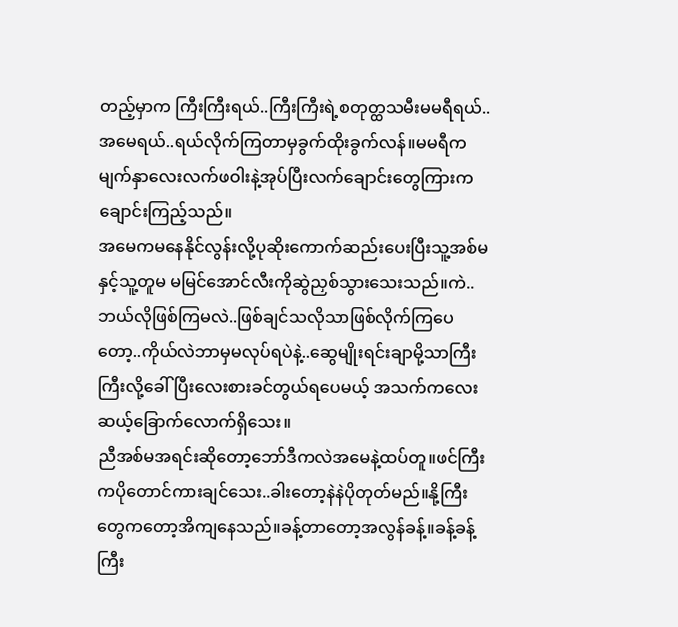တည့်မှာက ကြီးကြီးရယ်..ကြီးကြီးရဲ့စတုတ္ထသမီးမမရီရယ်..အမေရယ်..ရယ်လိုက်ကြတာမှခွက်ထိုးခွက်လန်။မမရီကမျက်နှာလေးလက်ဖဝါးနဲ့အုပ်ပြီးလက်ချောင်းတွေကြားကချောင်းကြည့်သည်။
အမေကမနေနိုင်လွန်းလို့ပုဆိုးကောက်ဆည်းပေးပြီးသူ့အစ်မနှင့်သူ့တူမ မမြင်အောင်လီးကိုဆွဲညှစ်သွားသေးသည်။ကဲ..ဘယ်လိုဖြစ်ကြမလဲ..ဖြစ်ချင်သလိုသာဖြစ်လိုက်ကြပေတော့..ကိုယ်လဲဘာမှမလုပ်ရပဲနဲ့..ဆွေမျိုးရင်းချာမို့သာကြီးကြီးလို့ခေါ်ပြီးလေးစားခင်တွယ်ရပေမယ့် အသက်ကလေးဆယ့်ခြောက်လောက်ရှိသေး။
ညီအစ်မအရင်းဆိုတော့ဘော်ဒီကလဲအမေနဲ့ထပ်တူ။ဖင်ကြီးကပိုတောင်ကားချင်သေး..ခါးတော့နဲနဲပိုတုတ်မည်။နို့ကြီးတွေကတော့အိကျနေသည်။ခန့်တာတော့အလွန်ခန့်။ခန့်ခန့်ကြီး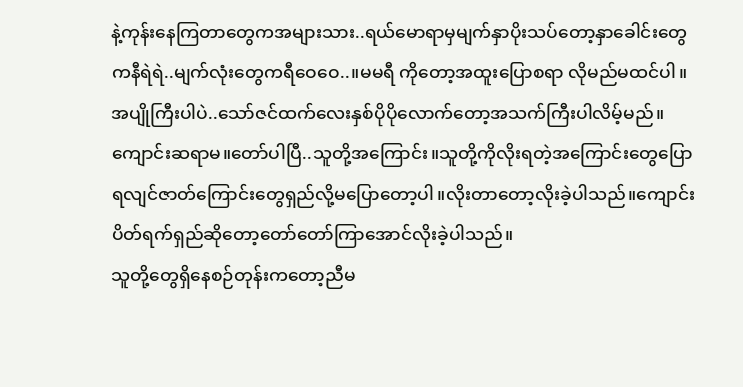နဲ့ကုန်းနေကြတာတွေကအများသား..ရယ်မောရာမှမျက်နှာပိုးသပ်တော့နှာခေါင်းတွေကနီရဲရဲ..မျက်လုံးတွေကရီဝေဝေ..။မမရီ ကိုတော့အထူးပြောစရာ လိုမည်မထင်ပါ။
အပျိုကြီးပါပဲ..သော်ဇင်ထက်လေးနှစ်ပိုပိုလောက်တော့အသက်ကြီးပါလိမ့်မည်။ကျောင်းဆရာမ။တော်ပါပြီ..သူတို့အကြောင်း။သူတို့ကိုလိုးရတဲ့အကြောင်းတွေပြောရလျင်ဇာတ်ကြောင်းတွေရှည်လို့မပြောတော့ပါ။လိုးတာတော့လိုးခဲ့ပါသည်။ကျောင်းပိတ်ရက်ရှည်ဆိုတော့တော်တော်ကြာအောင်လိုးခဲ့ပါသည်။
သူတို့တွေရှိနေစဉ်တုန်းကတော့ညီမ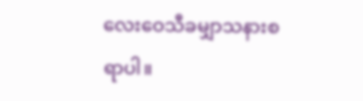လေးဝေသီခမျှာသနားစရာပါ။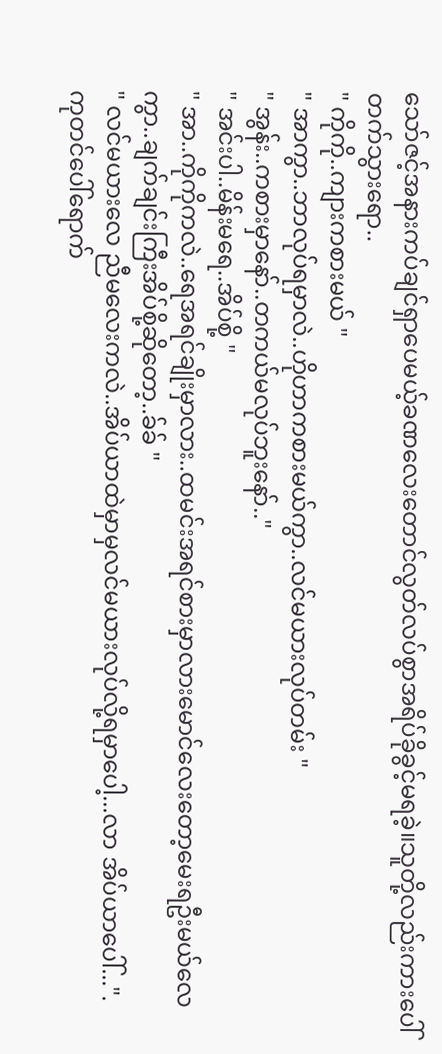သော်ဇင့်အနားကပ်ချင်ရှာပေမယ့်ခဏလေးတောင်လွတ်လပ်စွာအရိပ်ခိုခွင့်မရခဲ့။သူတို့လည်းကားပေါ်တက်သွားရော..
" ကိုကို..ကျားကစားမယ် "
" အာကွာ..ဘာလုပ်ရမှာလဲ..ဟိုဟာကစားမယ်ကွာ..လင်မယားလုပ်တမ်း "
" အွန်း..ကစားမှာနော်..တကယ်မလုပ်ဘူးနော်.."
" အင်းပါ..မိန်းမရေ..အိပ်စို့ "
" အာ..ကိုကိုကလဲ..ရေအရင်ချိုးမှာလား..ထမင်းအရင်စားမှာလားမောင်လေးတော့မေးရဦးမယ်လေကွာ..ချက်ချင်းကြီးအိပ်စို့ဆိုတော့..ခ်ခ် "
" လင်မယားလေ ညီမလေးကလဲ..အိပ်ယာထဲမှာမှလင်မယားလုပ်လို့ရမှာပေါ့...လာ အိပ်ယာပေါ်...".
ကုတင်ပေါ်ရောက်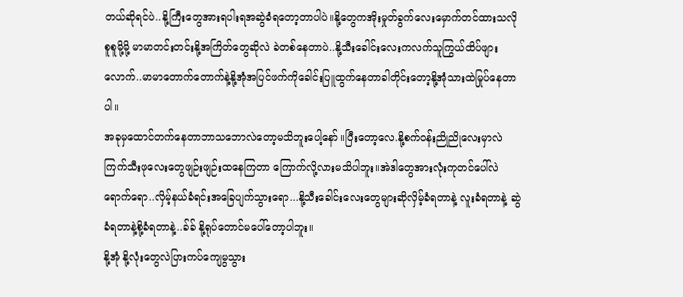တယ်ဆိုရင်ပဲ..နို့ကြီးတွေအားရပါးရအဆွဲခံရတော့တာပါပဲ။နို့တွေကအိုးမှုတ်ခွက်လေးမှောက်တင်ထားသလို စူစူမို့မို့ မာမာတင်းတင်းနို့အကြိတ်တွေဆိုလဲ ခဲတစ်နေတာပဲ..နို့သီးခေါင်းလေးကလက်သူကြွယ်ထိပ်ဖျားလောက်..မာမာတောက်တောက်နဲ့နို့အုံအပြင်ဖက်ကိုခေါင်းပြူထွက်နေတာခါတိုင်းတော့နို့အုံသားထဲမြုပ်နေတာပါ။
အခုမှထောင်တက်နေတာဘာသဘောလဲတော့မသိဘူးပေါ့နော်။ပြီးတော့လေ.နို့စက်ဝန်းညိုညိုလေးမှာလဲ ကြက်သီးဖုလေးတွေဖျဉ်းဖျဉ်းထနေကြတာ ကြောက်လို့လားမသိပါဘူး။အဲဒါတွေအားလုံးကုတင်ပေါ်လဲရောက်ရော..လှိမ့်နယ်ခံရင်းအခြေပျက်သွားရော...နို့သီးခေါင်းလေးတွေများဆိုလှိမ့်ခံရတာနဲ့ လူးခံရတာနဲ့ ဆွဲခံရတာနဲ့စို့ခံရတာနဲ့..ခ်ခ် နို့ရုပ်တောင်မပေါ်တော့ပါဘူး။
နို့အုံ နို့လုံးတွေလဲပြားကပ်ကျေမွသွား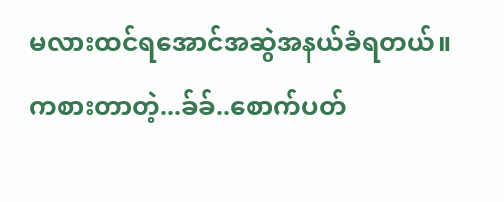မလားထင်ရအောင်အဆွဲအနယ်ခံရတယ်။ကစားတာတဲ့...ခ်ခ်..စောက်ပတ်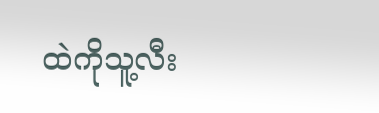ထဲကိုသူ့လီး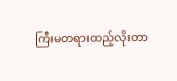ကြီးမတရားထည့်လိုးတာ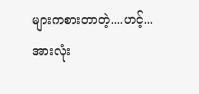များကစားတာတဲ့....ဟင့်...
အားလုံး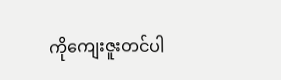ကိုကျေးဇူးတင်ပါ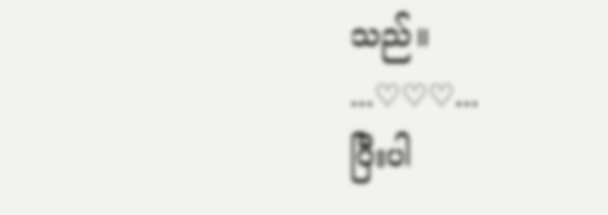သည်။
...♡♡♡...
ပြီးပါ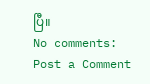ပြီ။
No comments:
Post a Comment